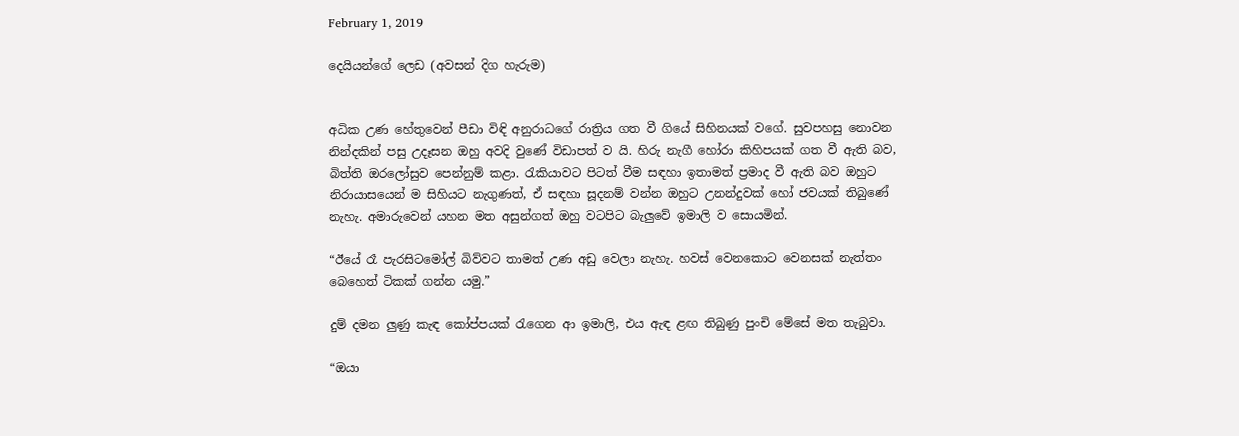February 1, 2019

දෙයියන්ගේ ලෙඩ (අවසන් දිග හැරුම)


අධික උණ හේතුවෙන් පීඩා විඳි අනුරාධගේ රාත්‍රිය ගත වී ගියේ සිහිනයක් වගේ. සුවපහසු නොවන නින්දකින් පසු උදෑසන ඔහු අවදි වුණේ විඩාපත් ව යි. හිරු නැගී හෝරා කිහිපයක් ගත වී ඇති බව, බිත්ති ඔරලෝසුව පෙන්නුම් කළා. රැකියාවට පිටත් වීම සඳහා ඉතාමත් ප්‍රමාද වී ඇති බව ඔහුට නිරායාසයෙන් ම සිහියට නැගුණත්, ඒ සඳහා සූදනම් වන්න ඔහුට උනන්දුවක් හෝ ජවයක් තිබුණේ නැහැ. අමාරුවෙන් යහන මත අසුන්ගත් ඔහු වටපිට බැලුවේ ඉමාලි ව සොයමින්.

“ඊයේ රෑ පැරසිටමෝල් බිව්වට තාමත් උණ අඩු වෙලා නැහැ. හවස් වෙනකොට වෙනසක් නැත්තං බෙහෙත් ටිකක් ගන්න යමු.”

දුම් දමන ලුණු කැඳ කෝප්පයක් රැගෙන ආ ඉමාලි, එය ඇඳ ළඟ තිබුණු පුංචි මේසේ මත තැබුවා.

“ඔයා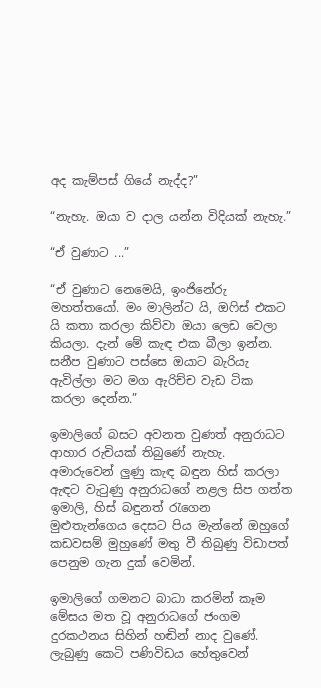අද කැම්පස් ගියේ නැද්ද?”

“නැහැ. ඔයා ව දාල යන්න විදියක් නැහැ.”

“ඒ වුණාට ...”

“ඒ වුණාට නෙමෙයි, ඉංජිනේරු මහත්තයෝ. මං මාලින්ට යි, ඔෆිස් එකට යි කතා කරලා කිව්වා ඔයා ලෙඩ වෙලා කියලා. දැන් මේ කැඳ එක බීලා ඉන්න. සනීප වුණාට පස්සෙ ඔයාට බැරියැ ඇවිල්ලා මට මග ඇරිච්ච වැඩ ටික කරලා දෙන්න.”

ඉමාලිගේ බසට අවනත වුණත් අනුරාධට ආහාර රුචියක් තිබුණේ නැහැ. අමාරුවෙන් ලුණු කැඳ බඳුන හිස් කරලා ඇඳට වැටුණු අනුරාධගේ නළල සිප ගත්ත ඉමාලි, හිස් බඳුනත් රැගෙන මුළුතැන්ගෙය දෙසට පිය මැන්නේ ඔහුගේ කඩවසම් මුහුණේ මතු වී තිබුණු විඩාපත් පෙනුම ගැන දුක් වෙමින්.

ඉමාලිගේ ගමනට බාධා කරමින් කෑම මේසය මත වූ අනුරාධගේ ජංගම දුරකථනය සිහින් හඬින් නාද වුණේ. ලැබුණු කෙටි පණිවිඩය හේතුවෙන්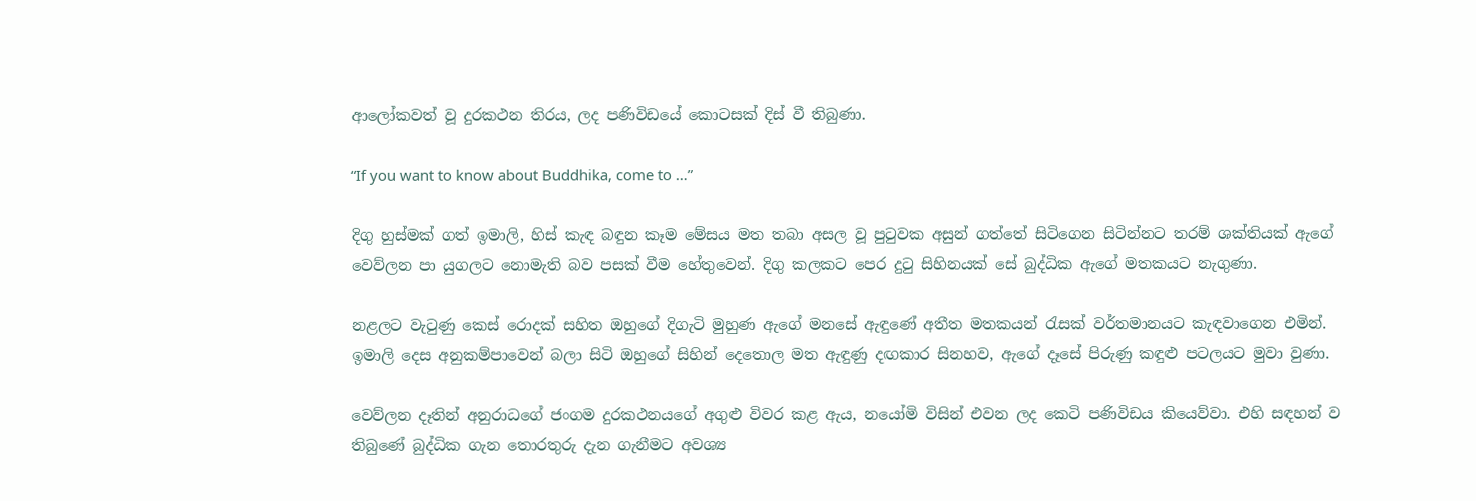ආලෝකවත් වූ දුරකථන තිරය, ලද පණිවිඩයේ කොටසක් දිස් වී තිබුණා.

“If you want to know about Buddhika, come to …”

දිගු හුස්මක් ගත් ඉමාලි, හිස් කැඳ බඳුන කෑම මේසය මත තබා අසල වූ පුටුවක අසුන් ගත්තේ සිටිගෙන සිටින්නට තරම් ශක්තියක් ඇගේ වෙව්ලන පා යුගලට නොමැති බව පසක් වීම හේතුවෙන්. දිගු කලකට පෙර දුටු සිහිනයක් සේ බුද්ධික ඇගේ මතකයට නැගුණා.

නළලට වැටුණු කෙස් රොදක් සහිත ඔහුගේ දිගැටි මුහුණ ඇගේ මනසේ ඇඳුණේ අතීත මතකයන් රැසක් වර්තමානයට කැඳවාගෙන එමින්. ඉමාලි දෙස අනුකම්පාවෙන් බලා සිටි ඔහුගේ සිහින් දෙතොල මත ඇඳුණු දඟකාර සිනහව, ඇගේ දෑසේ පිරුණු කඳුළු පටලයට මුවා වුණා.

වෙව්ලන දෑතින් අනුරාධගේ ජංගම දුරකථනයගේ අගුළු විවර කළ ඇය, නයෝමි විසින් එවන ලද කෙටි පණිවිඩය කියෙව්වා. එහි සඳහන් ව තිබුණේ බුද්ධික ගැන තොරතුරු දැන ගැනීමට අවශ්‍ය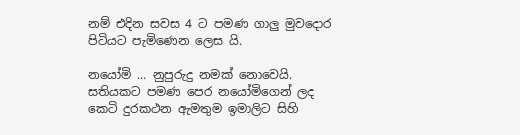නම් එදින සවස 4 ට පමණ ගාලු මුවදොර පිටියට පැමිණෙන ලෙස යි.

නයෝමි ... නුපුරුදු නමක් නොවෙයි. සතියකට පමණ පෙර නයෝමිගෙන් ලද කෙටි දුරකථන ඇමතුම ඉමාලිට සිහි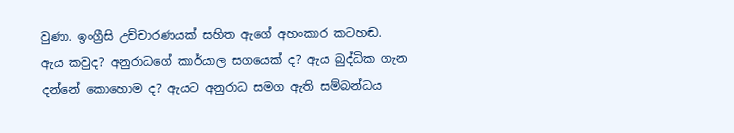වුණා. ඉංග්‍රීසි උච්චාරණයක් සහිත ඇගේ අහංකාර කටහඬ. ඇය කවුද? අනුරාධගේ කාර්යාල සගයෙක් ද? ඇය බුද්ධික ගැන දන්නේ කොහොම ද? ඇයට අනුරාධ සමග ඇති සම්බන්ධය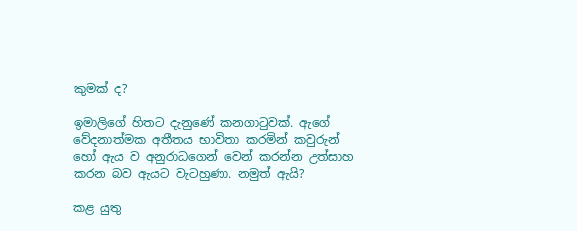කුමක් ද?

ඉමාලිගේ හිතට දැනුණේ කනගාටුවක්. ඇගේ වේදනාත්මක අතීතය භාවිතා කරමින් කවුරුන් හෝ ඇය ව අනුරාධගෙන් වෙන් කරන්න උත්සාහ කරන බව ඇයට වැටහුණා. නමුත් ඇයි?

කළ යුතු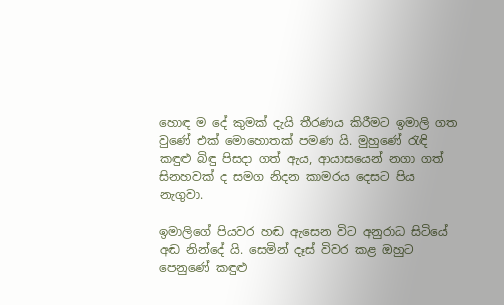හොඳ ම දේ කුමක් දැයි තීරණය කිරීමට ඉමාලි ගත වුණේ එක් මොහොතක් පමණ යි. මුහුණේ රැඳි කඳුළු බිඳු පිසදා ගත් ඇය, ආයාසයෙන් නගා ගත් සිනහවක් ද සමග නිදන කාමරය දෙසට පිය නැගුවා.

ඉමාලිගේ පියවර හඬ ඇසෙන විට අනුරාධ සිටියේ අඬ නින්දේ යි. සෙමින් දෑස් විවර කළ ඔහුට පෙනුණේ කඳුළු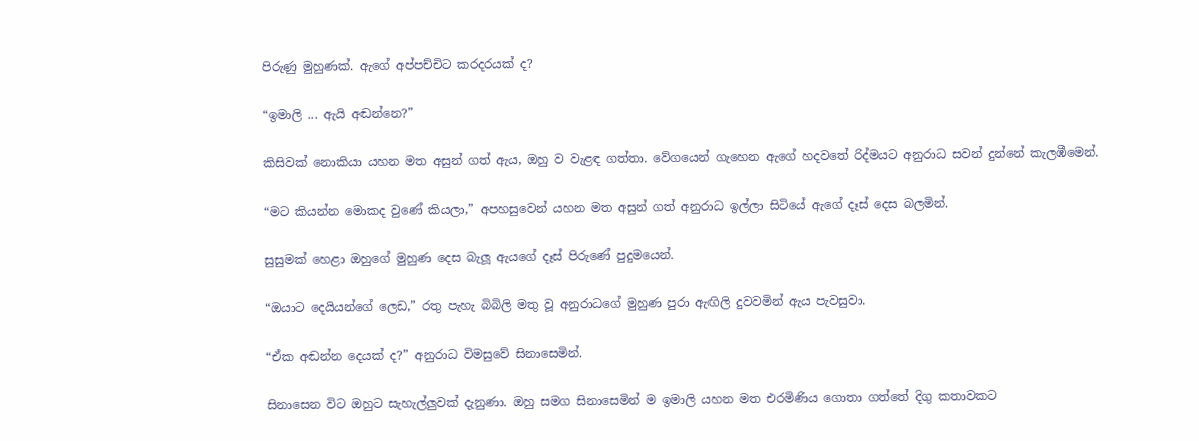පිරුණු මුහුණක්. ඇගේ අප්පච්චිට කරදරයක් ද?

“ඉමාලි ... ඇයි අඬන්නෙ?”

කිසිවක් නොකියා යහන මත අසුන් ගත් ඇය, ඔහු ව වැළඳ ගත්තා. වේගයෙන් ගැහෙන ඇගේ හදවතේ රිද්මයට අනුරාධ සවන් දුන්නේ කැලඹීමෙන්.

“මට කියන්න මොකද වුණේ කියලා,” අපහසුවෙන් යහන මත අසුන් ගත් අනුරාධ ඉල්ලා සිටියේ ඇගේ දෑස් දෙස බලමින්.

සුසුමක් හෙළා ඔහුගේ මුහුණ දෙස බැලූ ඇයගේ දෑස් පිරුණේ පුදුමයෙන්.

“ඔයාට දෙයියන්ගේ ලෙඩ,” රතු පැහැ බිබිලි මතු වූ අනුරාධගේ මුහුණ පුරා ඇඟිලි දුවවමින් ඇය පැවසුවා.

“ඒක අඬන්න දෙයක් ද?” අනුරාධ විමසුවේ සිනාසෙමින්.

සිනාසෙන විට ඔහුට සැහැල්ලුවක් දැනුණා. ඔහු සමග සිනාසෙමින් ම ඉමාලි යහන මත එරමිණිය ගොතා ගත්තේ දිගු කතාවකට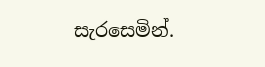සැරසෙමින්.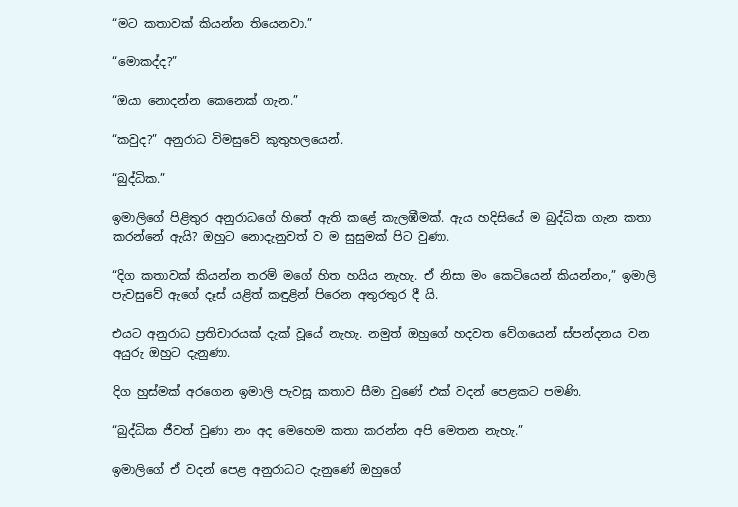“මට කතාවක් කියන්න තියෙනවා.”

“මොකද්ද?”

“ඔයා නොදන්න කෙනෙක් ගැන.”

“කවුද?” අනුරාධ විමසුවේ කුතුහලයෙන්.

“බුද්ධික.”

ඉමාලිගේ පිළිතුර අනුරාධගේ හිතේ ඇති කළේ කැලඹීමක්. ඇය හදිසියේ ම බුද්ධික ගැන කතා කරන්නේ ඇයි? ඔහුට නොදැනුවත් ව ම සුසුමක් පිට වුණා.

“දිග කතාවක් කියන්න තරම් මගේ හිත හයිය නැහැ. ඒ නිසා මං කෙටියෙන් කියන්නං,” ඉමාලි පැවසුවේ ඇගේ දෑස් යළිත් කඳුළින් පිරෙන අතුරතුර දී යි.

එයට අනුරාධ ප්‍රතිචාරයක් දැක් වූයේ නැහැ. නමුත් ඔහුගේ හදවත වේගයෙන් ස්පන්දනය වන අයුරු ඔහුට දැනුණා.

දිග හුස්මක් අරගෙන ඉමාලි පැවසූ කතාව සීමා වුණේ එක් වදන් පෙළකට පමණි.

“බුද්ධික ජීවත් වුණා නං අද මෙහෙම කතා කරන්න අපි මෙතන නැහැ.”

ඉමාලිගේ ඒ වදන් පෙළ අනුරාධට දැනුණේ ඔහුගේ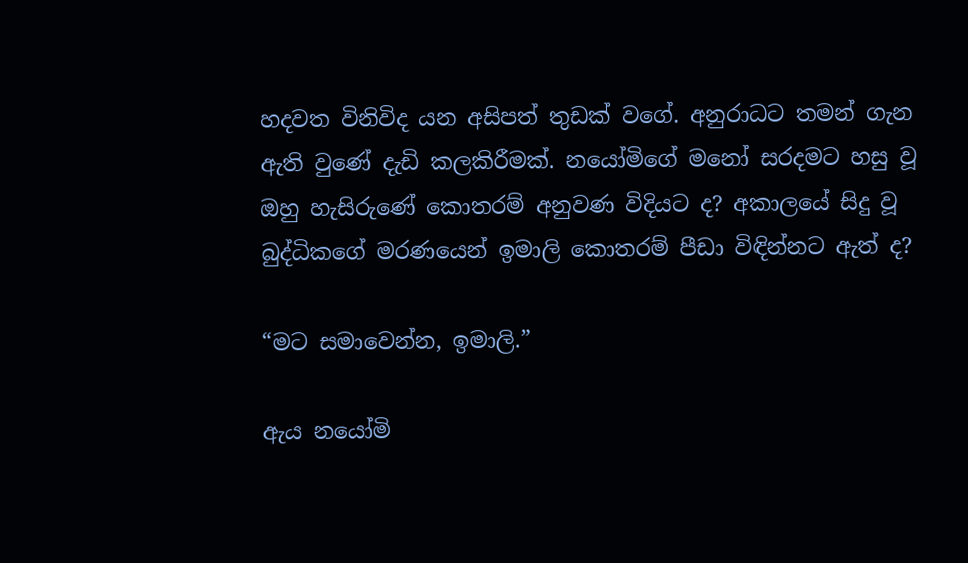හදවත විනිවිද යන අසිපත් තුඩක් වගේ. අනුරාධට තමන් ගැන ඇති වුණේ දැඩි කලකිරීමක්. නයෝමිගේ මනෝ සරදමට හසු වූ ඔහු හැසිරුණේ කොතරම් අනුවණ විදියට ද? අකාලයේ සිදු වූ බුද්ධිකගේ මරණයෙන් ඉමාලි කොතරම් පීඩා විඳින්නට ඇත් ද?

“මට සමාවෙන්න, ඉමාලි.”

ඇය නයෝමි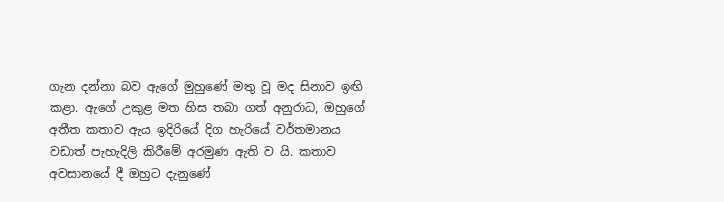ගැන දන්නා බව ඇගේ මුහුණේ මතු වූ මද සිනාව ඉඟි කළා. ඇගේ උකුළ මත හිස තබා ගත් අනුරාධ, ඔහුගේ අතීත කතාව ඇය ඉදිරියේ දිග හැරියේ වර්තමානය වඩාත් පැහැදිලි කිරීමේ අරමුණ ඇති ව යි. කතාව අවසානයේ දී ඔහුට දැනුණේ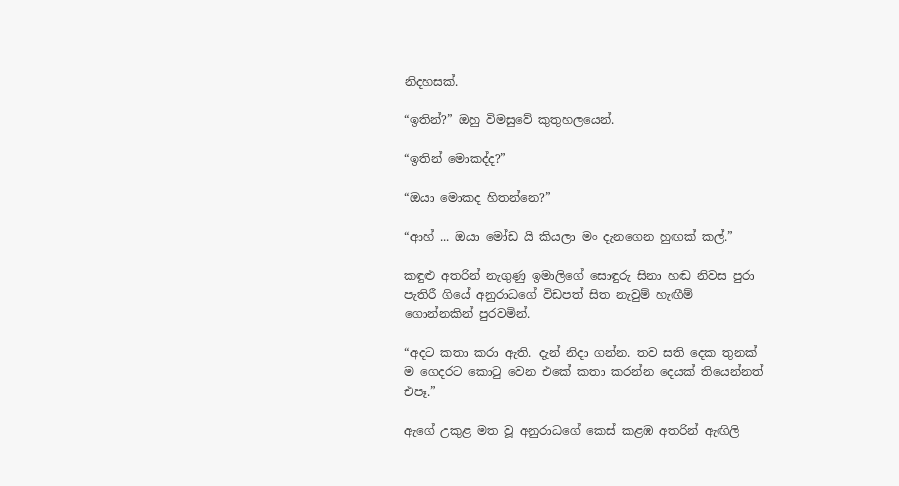නිදහසක්.

“ඉතින්?” ඔහු විමසුවේ කුතුහලයෙන්.

“ඉතින් මොකද්ද?”

“ඔයා මොකද හිතන්නෙ?”

“ආහ් ... ඔයා මෝඩ යි කියලා මං දැනගෙන හුඟක් කල්.”

කඳුළු අතරින් නැගුණු ඉමාලිගේ සොඳුරු සිනා හඬ නිවස පුරා පැතිරී ගියේ අනුරාධගේ විඩපත් සිත නැවුම් හැඟීම් ගොන්නකින් පුරවමින්.

“අදට කතා කරා ඇති. දැන් නිදා ගන්න. තව සති දෙක තුනක් ම ගෙදරට කොටු වෙන එකේ කතා කරන්න දෙයක් තියෙන්නත් එපෑ.”

ඇගේ උකුළ මත වූ අනුරාධගේ කෙස් කළඹ අතරින් ඇඟිලි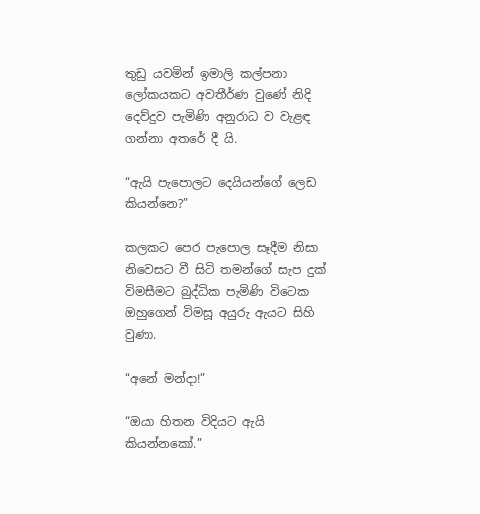තුඩු යවමින් ඉමාලි කල්පනා ලෝකයකට අවතීර්ණ වුණේ නිදි දෙව්දුව පැමිණි අනුරාධ ව වැළඳ ගන්නා අතරේ දී යි.

“ඇයි පැපොලට දෙයියන්ගේ ලෙඩ කියන්නෙ?”

කලකට පෙර පැපොල සෑදීම නිසා නිවෙසට වී සිටි තමන්ගේ සැප දුක් විමසීමට බුද්ධික පැමිණි විටෙක ඔහුගෙන් විමසූ අයුරු ඇයට සිහි වුණා.

“අනේ මන්දා!”

“ඔයා හිතන විදියට ඇයි කියන්නකෝ.”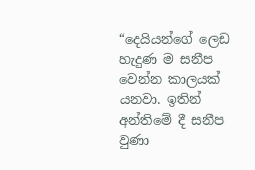“දෙයියන්ගේ ලෙඩ හැදුණ ම සනීප වෙන්න කාලයක් යනවා. ඉතින් අන්තිමේ දී සනීප වුණා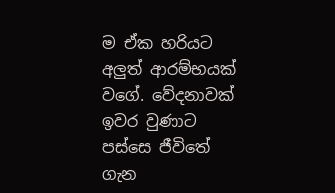ම ඒක හරියට අලුත් ආරම්භයක් වගේ. වේදනාවක් ඉවර වුණාට පස්සෙ ජීවිතේ ගැන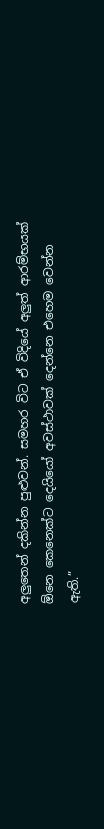අලුතෙන් දකින්න පුළුවන්. සමහර විට ඒ විදියේ අලුත් ආරම්භයක් ඕනෙ කෙනෙක්ට දෙයියෝ අවස්ථාවක් දෙන්නෙ එහෙම වෙන්න ඇති.”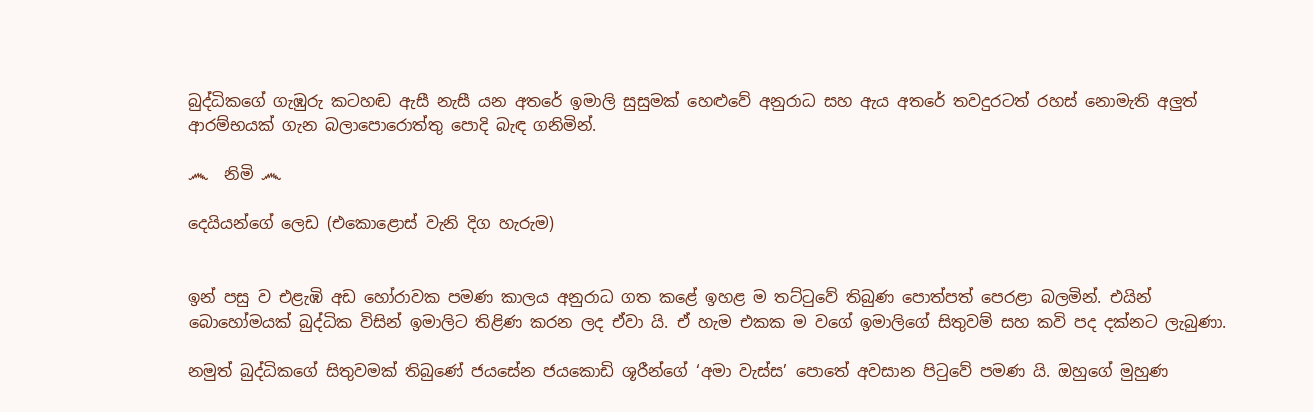බුද්ධිකගේ ගැඹුරු කටහඬ ඇසී නැසී යන අතරේ ඉමාලි සුසුමක් හෙළුවේ අනුරාධ සහ ඇය අතරේ තවදුරටත් රහස් නොමැති අලුත් ආරම්භයක් ගැන බලාපොරොත්තු පොදි බැඳ ගනිමින්.

෴  නිමි ෴

දෙයියන්ගේ ලෙඩ (එකොළොස් වැනි දිග හැරුම)


ඉන් පසු ව එළැඹි අඩ හෝරාවක පමණ කාලය අනුරාධ ගත කළේ ඉහළ ම තට්ටුවේ තිබුණ පොත්පත් පෙරළා බලමින්. එයින් බොහෝමයක් බුද්ධික විසින් ඉමාලිට තිළිණ කරන ලද ඒවා යි. ඒ හැම එකක ම වගේ ඉමාලිගේ සිතුවම් සහ කවි පද දක්නට ලැබුණා.

නමුත් බුද්ධිකගේ සිතුවමක් තිබුණේ ජයසේන ජයකොඩි ශූරීන්ගේ ‘අමා වැස්ස’ පොතේ අවසාන පිටුවේ පමණ යි. ඔහුගේ මුහුණ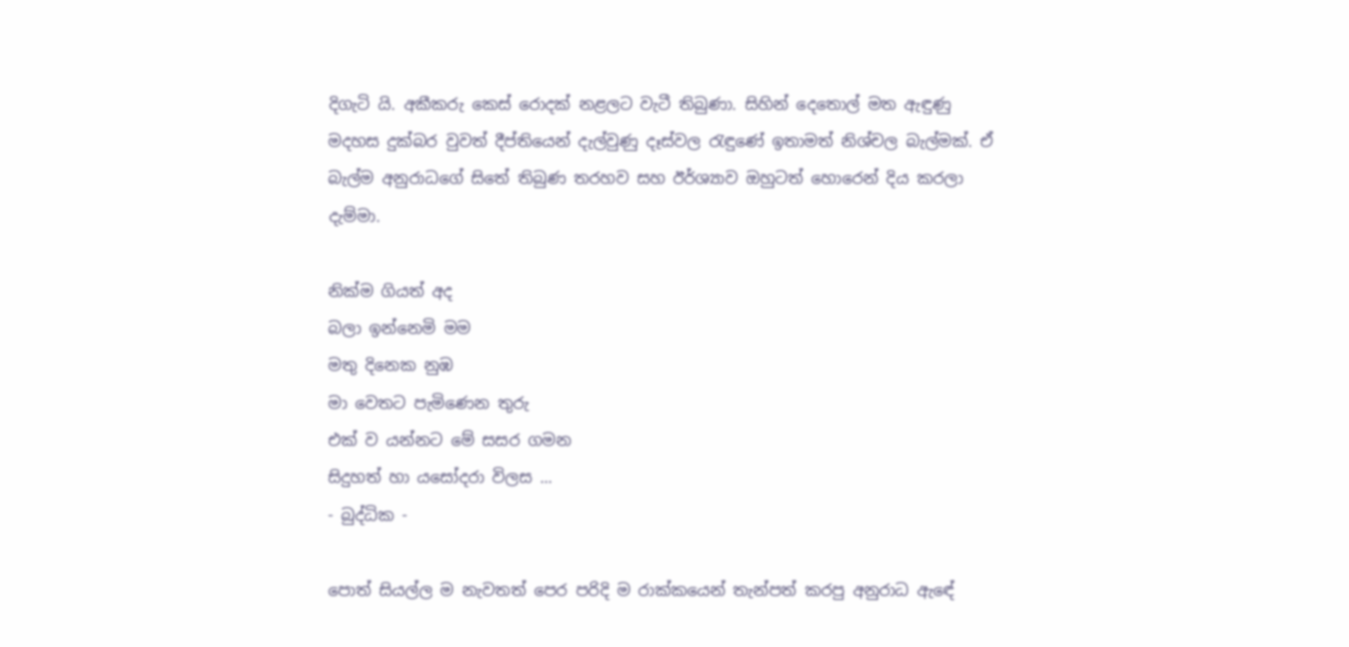දිගැටි යි. අකීකරු කෙස් රොදක් නළලට වැටී තිබුණා. සිහින් දෙතොල් මත ඇඳුණු මදහස දුක්බර වුවත් දීප්තියෙන් දැල්වුණු දෑස්වල රැඳුණේ ඉතාමත් නිශ්චල බැල්මක්. ඒ බැල්ම අනුරාධගේ සිතේ තිබුණ තරහව සහ ඊර්ශ්‍යාව ඔහුටත් හොරෙන් දිය කරලා දැම්මා.

නික්ම ගියත් අද
බලා ඉන්නෙමි මම
මතු දිනෙක නුඹ
මා වෙතට පැමිණෙන තුරු
එක් ව යන්නට මේ සසර ගමන
සිදුහත් හා යසෝදරා විලස ...
- බුද්ධික -

පොත් සියල්ල ම නැවතත් පෙර පරිදි ම රාක්කයෙන් තැන්පත් කරපු අනුරාධ ඇඳේ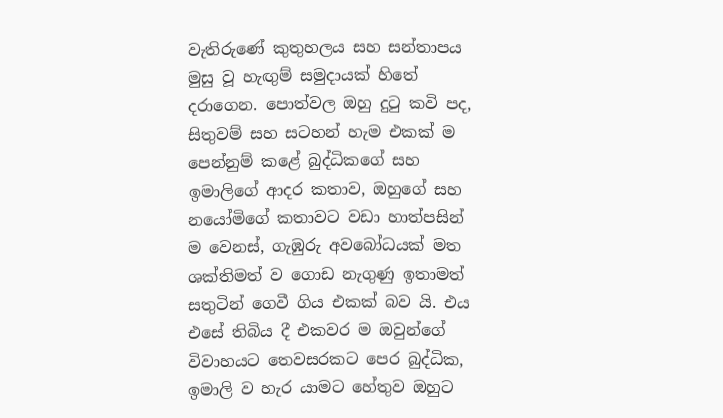වැතිරුණේ කුතුහලය සහ සන්තාපය මුසු වූ හැඟුම් සමුදායක් හිතේ දරාගෙන. පොත්වල ඔහු දුටු කවි පද, සිතුවම් සහ සටහන් හැම එකක් ම පෙන්නුම් කළේ බුද්ධිකගේ සහ ඉමාලිගේ ආදර කතාව, ඔහුගේ සහ නයෝමිගේ කතාවට වඩා හාත්පසින් ම වෙනස්, ගැඹුරු අවබෝධයක් මත ශක්තිමත් ව ගොඩ නැගුණු ඉතාමත් සතුටින් ගෙවී ගිය එකක් බව යි. එය එසේ තිබිය දී එකවර ම ඔවුන්ගේ විවාහයට තෙවසරකට පෙර බුද්ධික, ඉමාලි ව හැර යාමට හේතුව ඔහුට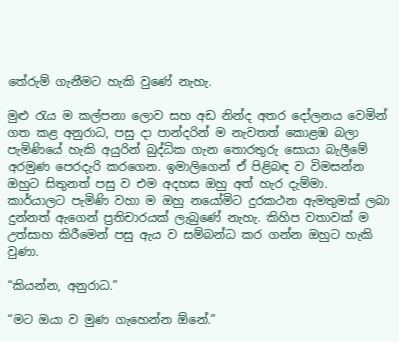තේරුම් ගැනීමට හැකි වු‍ණේ නැහැ.

මුළු රැය ම කල්පනා ලොව සහ අඩ නින්ද අතර දෝලනය වෙමින් ගත කළ අනුරාධ, පසු දා පාන්දරින් ම නැවතත් කොළඹ බලා පැමිණියේ හැකි අයුරින් බුද්ධික ගැන තොරතුරු සොයා බැලීමේ අරමුණ පෙරදැරි කරගෙන. ඉමාලිගෙන් ඒ පිළිබඳ ව විමසන්න ඔහුට සිතුනත් පසු ව එම අදහස ඔහු අත් හැර දැම්මා.
කාර්යාලට පැමිණි වහා ම ඔහු නයෝමිට දුරකථන ඇමතුමක් ලබා දුන්නත් ඇගෙන් ප්‍රතිචාරයක් ලැබුණේ නැහැ. කිහිප වතාවක් ම උත්සාහ කිරීමෙන් පසු ඇය ව සම්බන්ධ කර ගන්න ඔහුට හැකි වුණා.

“කියන්න, අනුරාධ.”

“මට ඔයා ව මුණ ගැහෙන්න ඕනේ.”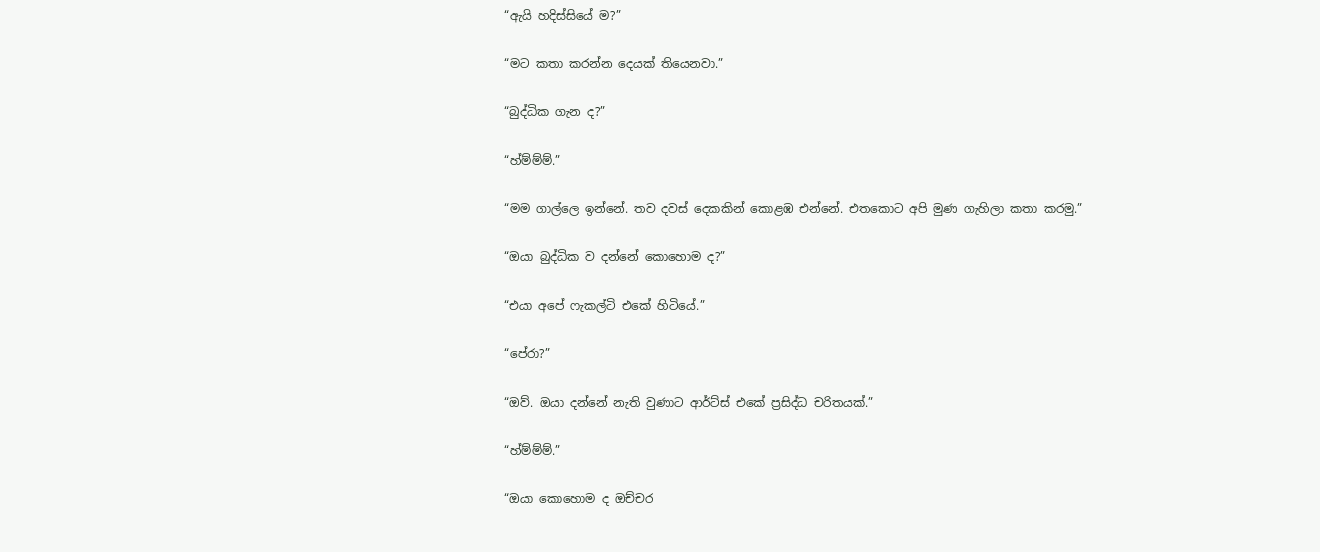“ඇයි හදිස්සියේ ම?”

“මට කතා කරන්න දෙයක් තියෙනවා.”

“බුද්ධික ගැන ද?”

“හ්ම්ම්ම්.”

“මම ගාල්ලෙ ඉන්නේ. තව දවස් දෙකකින් කොළඹ එන්නේ. එතකොට අපි මුණ ගැහිලා කතා කරමු.”

“ඔයා බුද්ධික ව දන්නේ කොහොම ද?”

“එයා අපේ ෆැකල්ටි එකේ හිටියේ.”

“පේරා?”

“ඔව්. ඔයා දන්නේ නැති වුණාට ආර්ට්ස් එකේ ප්‍රසිද්ධ චරිතයක්.”

“හ්ම්ම්ම්.”

“ඔයා කොහොම ද ඔච්චර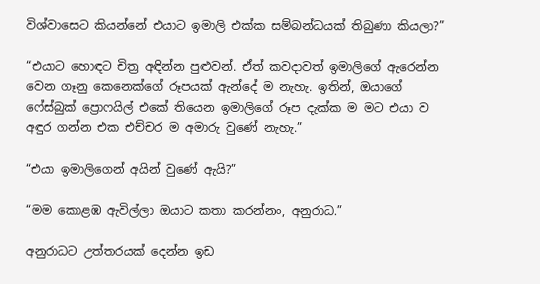විශ්වාසෙට කියන්නේ එයාට ඉමාලි එක්ක සම්බන්ධයක් තිබුණා කියලා?”

“එයාට හොඳට චිත්‍ර අඳින්න පුළුවන්. ඒත් කවදාවත් ඉමාලිගේ ඇරෙන්න වෙන ගෑනු කෙනෙක්ගේ රූපයක් ඇන්දේ ම නැහැ. ඉතින්, ඔයාගේ ෆේස්බුක් ප්‍රොෆයිල් එකේ තියෙන ඉමාලිගේ රූප දැක්ක ම මට එයා ව අඳුර ගන්න එක එච්චර ම අමාරු වුණේ නැහැ.”

“එයා ඉමාලිගෙන් අයින් වුණේ ඇයි?”

“මම කොළඹ ඇවිල්ලා ඔයාට කතා කරන්නං, අනුරාධ.”

අනුරාධට උත්තරයක් දෙන්න ඉඩ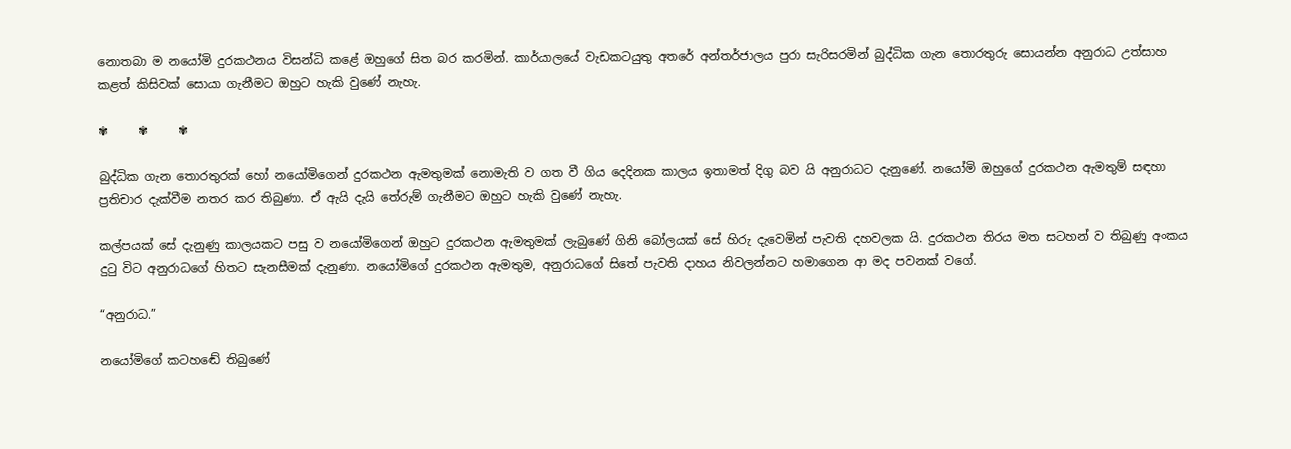නොතබා ම නයෝමි දුරකථනය විසන්ධි කළේ ඔහුගේ සිත බර කරමින්. කාර්යාලයේ වැඩකටයුතු අතරේ අන්තර්ජාලය පුරා සැරිසරමින් බුද්ධික ගැන තොරතුරු සොයන්න අනුරාධ උත්සාහ කළත් කිසිවක් සොයා ගැනීමට ඔහුට හැකි වුණේ නැහැ.

✾     ✾     ✾

බුද්ධික ගැන තොරතුරක් හෝ නයෝමිගෙන් දුරකථන ඇමතුමක් නොමැති ව ගත වී ගිය දෙදිනක කාලය ඉතාමත් දිගු බව යි අනුරාධට දැනුණේ. නයෝමි ඔහුගේ දුරකථන ඇමතුම් සඳහා ප්‍රතිචාර දැක්වීම නතර කර තිබුණා. ඒ ඇයි දැයි තේරුම් ගැනීමට ඔහුට හැකි වුණේ නැහැ.

කල්පයක් සේ දැනුණු කාලයකට පසු ව නයෝමිගෙන් ඔහුට දුරකථන ඇමතුමක් ලැබුණේ ගිනි බෝලයක් සේ හිරු දැවෙමින් පැවති දහවලක යි. දුරකථන තිරය මත සටහන් ව තිබුණු අංකය දුටු විට අනුරාධගේ හිතට සැනසීමක් දැනුණා. නයෝමිගේ දුරකථන ඇමතුම, අනුරාධගේ සිතේ පැවති දාහය නිවලන්නට හමාගෙන ආ මද පවනක් වගේ.

“අනුරාධ.”

නයෝමිගේ කටහඬේ තිබුණේ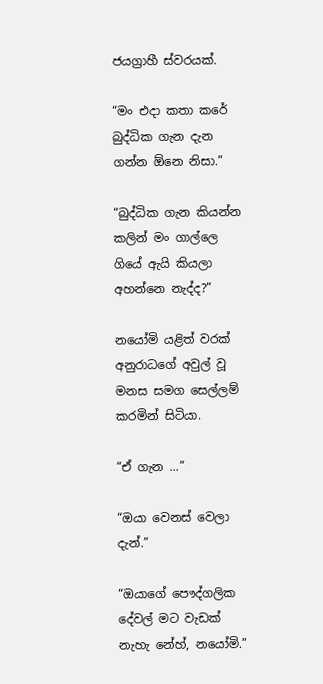ජයග්‍රාහී ස්වරයක්.

“මං එදා කතා කරේ බුද්ධික ගැන දැන ගන්න ඕනෙ නිසා.”

“බුද්ධික ගැන කියන්න කලින් මං ගාල්ලෙ ගියේ ඇයි කියලා අහන්නෙ නැද්ද?”

නයෝමි යළිත් වරක් අනුරාධගේ අවුල් වූ මනස සමග සෙල්ලම් කරමින් සිටියා.

“ඒ ගැන ...”

“ඔයා වෙනස් වෙලා දැන්.”

“ඔයාගේ පෞද්ගලික දේවල් මට වැඩක් නැහැ නේහ්, නයෝමි.”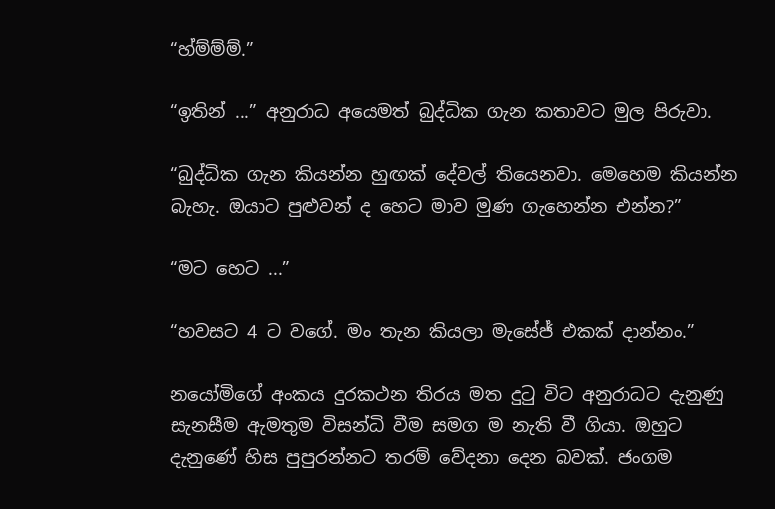“හ්ම්ම්ම්.”

“ඉතින් ...” අනුරාධ අයෙමත් බුද්ධික ගැන කතාවට මුල පිරුවා.

“බුද්ධික ගැන කියන්න හුඟක් දේවල් තියෙනවා. මෙහෙම කියන්න බැහැ. ඔයාට පුළුවන් ද හෙට මාව මුණ ගැහෙන්න එන්න?”

“මට හෙට ...”

“හවසට 4 ට වගේ. මං තැන කියලා මැසේජ් එකක් දාන්නං.”

නයෝමිගේ අංකය දුරකථන තිරය මත දුටු විට අනුරාධට දැනුණු සැනසීම ඇමතුම විසන්ධි වීම සමග ම නැති වී ගියා. ඔහුට දැනුණේ හිස පුපුරන්නට තරම් වේදනා දෙන බවක්. ජංගම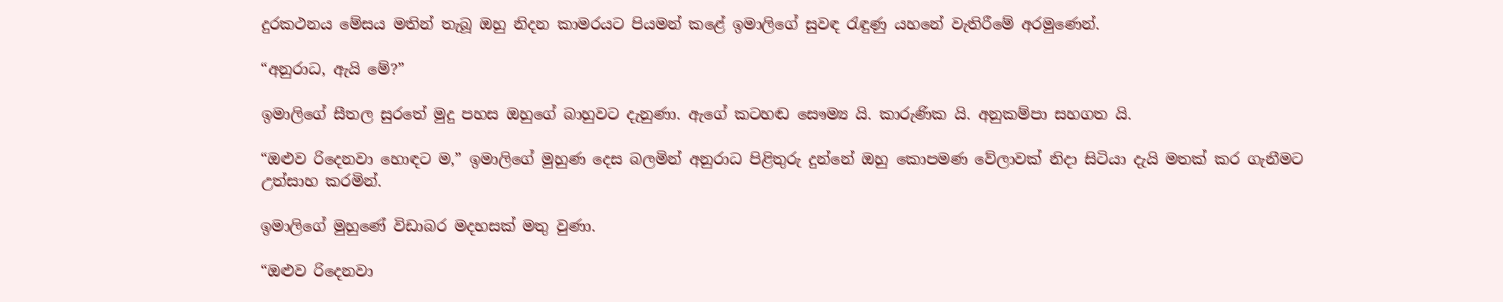දුරකථනය මේසය මතින් තැබූ ඔහු නිදන කාමරයට පියමන් කළේ ඉමාලිගේ සුවඳ රැඳුණු යහනේ වැතිරීමේ අරමුණෙන්.

“අනුරාධ, ඇයි මේ?”

ඉමාලිගේ සීතල සුරතේ මුදු පහස ඔහුගේ බාහුවට දැනුණා. ඇගේ කටහඬ සෞම්‍ය යි. කාරුණික යි. අනුකම්පා සහගත යි.

“ඔළුව රිදෙනවා හොඳට ම,” ඉමාලිගේ මුහුණ දෙස බලමින් අනුරාධ පිළිතුරු දුන්නේ ඔහු කොපමණ වේලාවක් නිදා සිටියා දැයි මතක් කර ගැනීමට උත්සාහ කරමින්.

ඉමාලිගේ මුහුණේ විඩාබර මදහසක් මතු වුණා.

“ඔළුව රිදෙනවා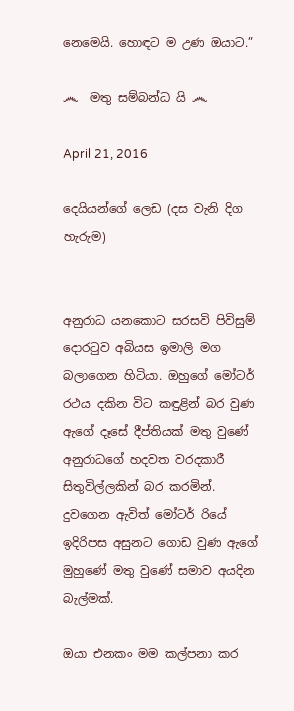නෙමෙයි. හොඳට ම උණ ඔයාට.”

෴  මතු සම්බන්ධ යි ෴

April 21, 2016

දෙයියන්ගේ ලෙඩ (දස වැනි දිග හැරුම)


අනුරාධ යනකොට සරසවි පිවිසුම් දොරටුව අබියස ඉමාලි මග බලාගෙන හිටියා. ඔහුගේ මෝටර් රථය දකින විට කඳුළින් බර වුණ ඇගේ දෑසේ දීප්තියක් මතු වුණේ අනුරාධගේ හදවත වරදකාරී සිතුවිල්ලකින් බර කරමින්. දුවගෙන ඇවිත් මෝටර් රියේ ඉදිරිපස අසුනට ගොඩ වුණ ඇගේ මුහුණේ මතු වුණේ සමාව අයදින බැල්මක්.

ඔයා එනකං මම කල්පනා කර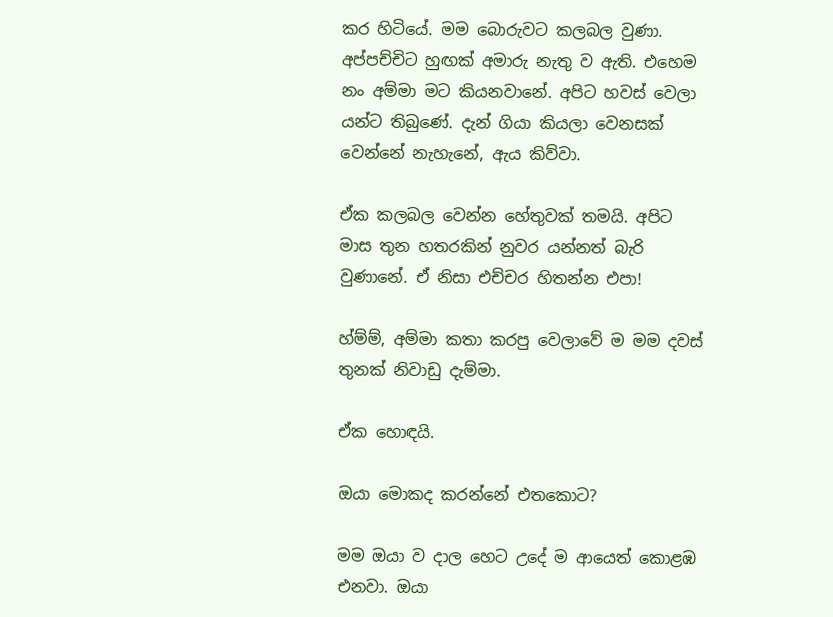කර හිටියේ. මම බොරුවට කලබල වුණා. අප්පච්චිට හුඟක් අමාරු නැතු ව ඇති. එහෙම නං අම්මා මට කියනවානේ. අපිට හවස් වෙලා යන්ට තිබුණේ. දැන් ගියා කියලා වෙනසක් වෙන්නේ නැහැනේ, ඇය කිව්වා.

ඒක කලබල වෙන්න හේතුවක් තමයි. අපිට මාස තුන හතරකින් නුවර යන්නත් බැරි වුණානේ. ඒ නිසා එච්චර හිතන්න එපා!

හ්ම්ම්, අම්මා කතා කරපු වෙලාවේ ම මම දවස් තුනක් නිවාඩු දැම්මා.

ඒක හොඳයි.

ඔයා මොකද කරන්නේ එතකොට?

මම ඔයා ව දාල හෙට උදේ ම ආයෙත් කොළඹ එනවා. ඔයා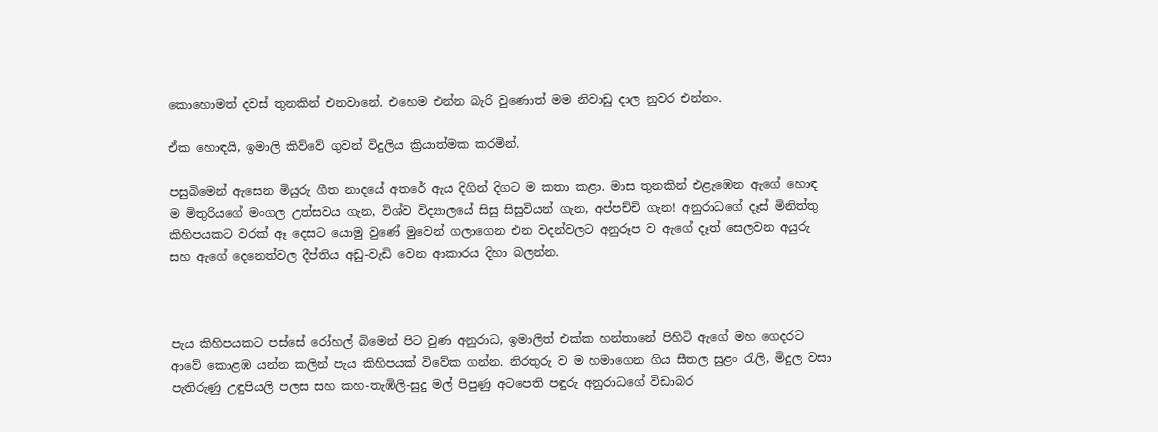කොහොමත් දවස් තුනකින් එනවානේ. එහෙම එන්න බැරි වුණොත් මම නිවාඩු දාල නුවර එන්නං.

ඒක හොඳයි, ඉමාලි කිව්වේ ගුවන් විදුලිය ක්‍රියාත්මක කරමින්.

පසුබිමෙන් ඇසෙන මියුරු ගීත නාදයේ අතරේ ඇය දිගින් දිගට ම කතා කළා. මාස තුනකින් එළැඹෙන ඇගේ හොඳ ම මිතුරියගේ මංගල උත්සවය ගැන, විශ්ව විද්‍යාලයේ සිසු සිසුවියන් ගැන, අප්පච්චි ගැන! අනුරාධගේ දෑස් මිනිත්තු කිහිපයකට වරක් ඈ දෙසට යොමු වුණේ මුවෙන් ගලාගෙන එන වදන්වලට අනුරූප ව ඇගේ දෑත් සෙලවන අයුරු සහ ඇගේ දෙනෙත්වල දීප්තිය අඩු-වැඩි වෙන ආකාරය දිහා බලන්න.



පැය කිහිපයකට පස්සේ රෝහල් බිමෙන් පිට වුණ අනුරාධ, ඉමාලිත් එක්ක හන්තානේ පිහිටි ඇගේ මහ ගෙදරට ආවේ කොළඹ යන්න කලින් පැය කිහිපයක් විවේක ගන්න. නිරතුරු ව ම හමාගෙන ගිය සීතල සුළං රැලි, මිදුල වසා පැතිරුණු උඳුපියලි පලස සහ කහ-තැඹිලි-සුදු මල් පිපුණු අටපෙති පඳුරු අනුරාධගේ විඩාබර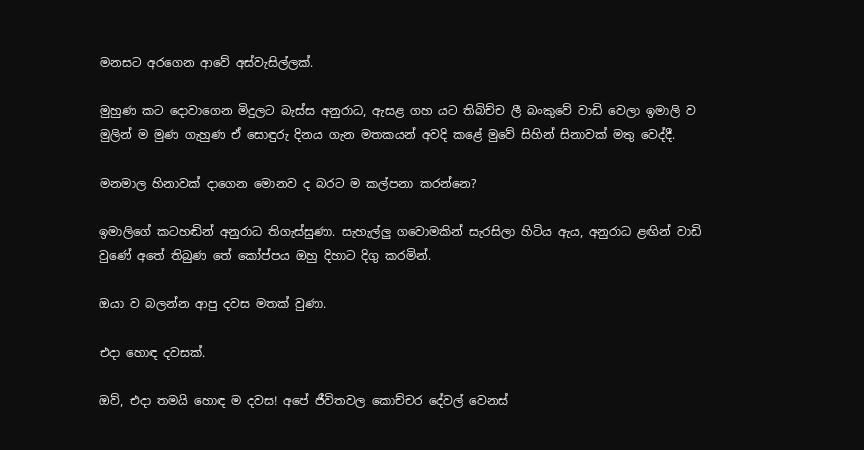මනසට අරගෙන ආවේ අස්වැසිල්ලක්.

මුහුණ කට දොවාගෙන මිදුලට බැස්ස අනුරාධ, ඇසළ ගහ යට තිබිච්ච ලී බංකුවේ වාඩි වෙලා ඉමාලි ව මුලින් ම මුණ ගැහුණ ඒ සොඳුරු දිනය ගැන මතකයන් අවදි කළේ මුවේ සිහින් සිනාවක් මතු වෙද්දී.

මනමාල හිනාවක් දාගෙන මොනව ද බරට ම කල්පනා කරන්නෙ?

ඉමාලිගේ කටහඬින් අනුරාධ තිගැස්සුණා. සැහැල්ලු ගවොමකින් සැරසිලා හිටිය ඇය, අනුරාධ ළඟින් වාඩි වුණේ අතේ තිබුණ තේ කෝප්පය ඔහු දිහාට දිගු කරමින්.

ඔයා ව බලන්න ආපු දවස මතක් වුණා.

එදා හොඳ දවසක්.

ඔව්, එදා තමයි හොඳ ම දවස! අපේ ජීවිතවල කොච්චර දේවල් වෙනස්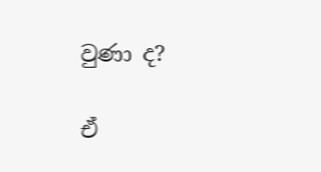වුණා ද?

ඒ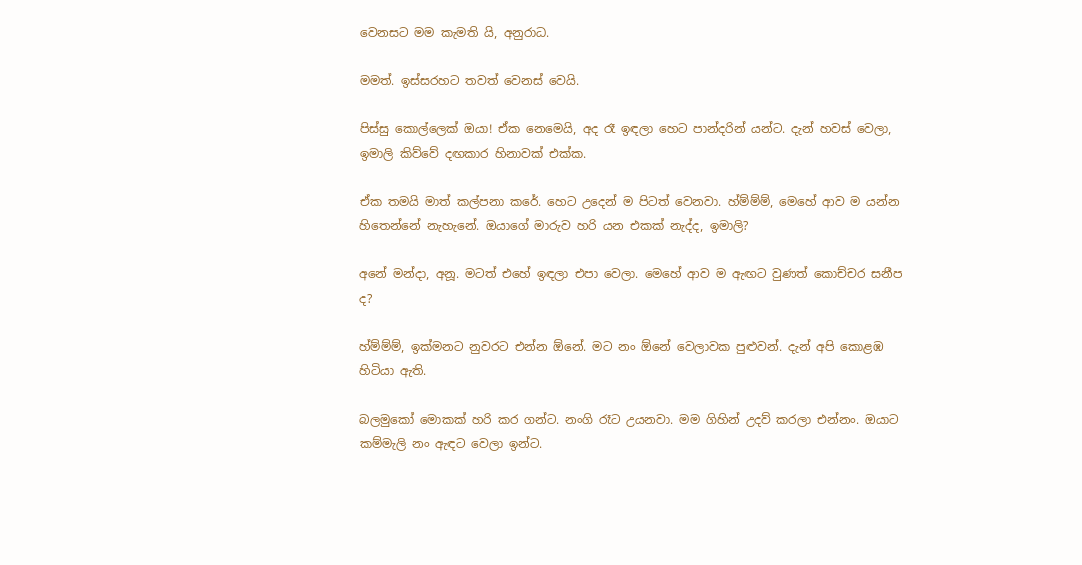වෙනසට මම කැමති යි, අනුරාධ.

මමත්. ඉස්සරහට තවත් වෙනස් වෙයි.

පිස්සු කොල්ලෙක් ඔයා! ඒක නෙමෙයි, අද රෑ ඉඳලා හෙට පාන්දරින් යන්ට. දැන් හවස් වෙලා, ඉමාලි කිව්වේ දඟකාර හිනාවක් එක්ක.

ඒක තමයි මාත් කල්පනා කරේ. හෙට උදෙන් ම පිටත් වෙනවා. හ්ම්ම්ම්, මෙහේ ආව ම යන්න හිතෙන්නේ නැහැනේ. ඔයාගේ මාරුව හරි යන එකක් නැද්ද, ඉමාලි?

අනේ මන්දා, අනූ. මටත් එහේ ඉඳලා එපා වෙලා. මෙහේ ආව ම ඇඟට වුණත් කොච්චර සනීප ද?

හ්ම්ම්ම්, ඉක්මනට නුවරට එන්න ඕනේ. මට නං ඕනේ වෙලාවක පුළුවන්. දැන් අපි කොළඹ හිටියා ඇති.

බලමුකෝ මොකක් හරි කර ගන්ට. නංගි රෑට උයනවා. මම ගිහින් උදව් කරලා එන්නං. ඔයාට කම්මැලි නං ඇඳට වෙලා ඉන්ට.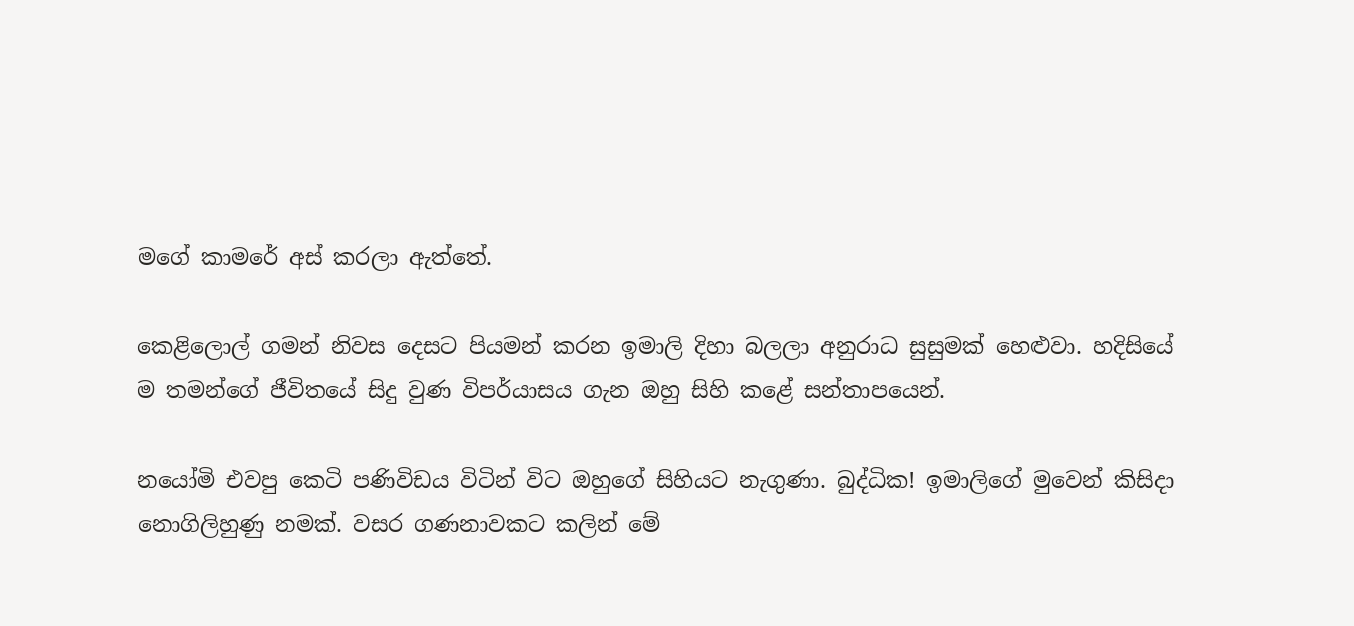මගේ කාමරේ අස් කරලා ඇත්තේ.

කෙළිලොල් ගමන් නිවස දෙසට පියමන් කරන ඉමාලි දිහා බලලා අනුරාධ සුසුමක් හෙළුවා. හදිසියේ ම තමන්ගේ ජීවිතයේ සිදු වුණ විපර්යාසය ගැන ඔහු සිහි කළේ සන්තාපයෙන්.

නයෝමි එවපු කෙටි පණිවිඩය විටින් විට ඔහුගේ සිහියට නැගුණා. බුද්ධික! ඉමාලිගේ මුවෙන් කිසිදා නොගිලිහුණු නමක්. වසර ගණනාවකට කලින් මේ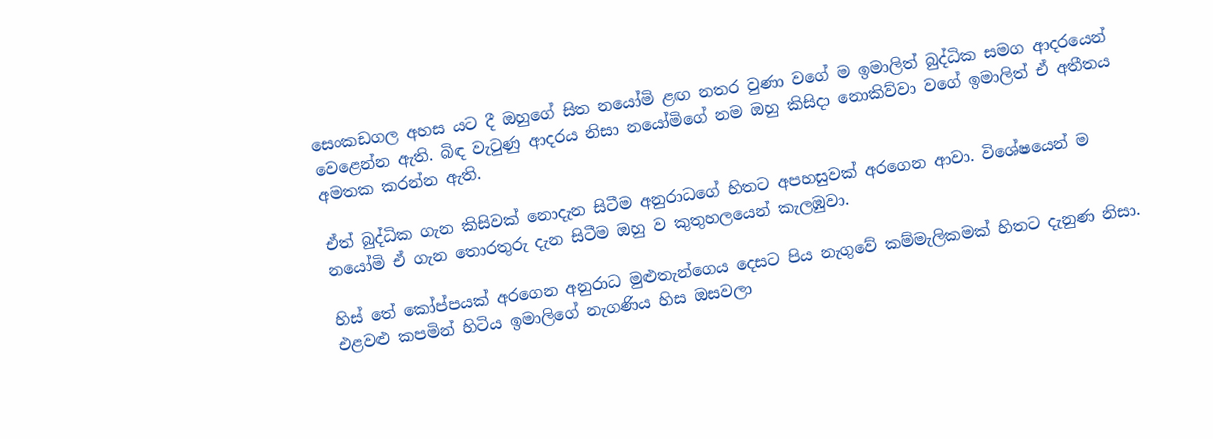සෙංකඩගල අහස යට දී ඔහුගේ සිත නයෝමි ළඟ නතර වුණා වගේ ම ඉමාලිත් බුද්ධික සමග ආදරයෙන් වෙළෙන්න ඇති. බිඳ වැටුණු ආදරය නිසා නයෝමිගේ නම ඔහු කිසිදා නොකිව්වා වගේ ඉමාලිත් ඒ අතීතය අමතක කරන්න ඇති.

ඒත් බුද්ධික ගැන කිසිවක් නොදැන සිටීම අනුරාධගේ හිතට අපහසුවක් අරගෙන ආවා. විශේෂයෙන් ම නයෝමි ඒ ගැන තොරතුරු දැන සිටීම ඔහු ව කුතුහලයෙන් කැලඹුවා.

හිස් තේ කෝප්පයක් අරගෙන අනුරාධ මුළුතැන්ගෙය දෙසට පිය නැගුවේ කම්මැලිකමක් හිතට දැනුණ නිසා. එළවළු කපමින් හිටිය ඉමාලිගේ නැගණිය හිස ඔසවලා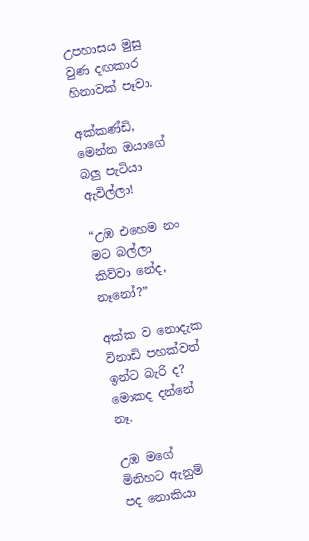උපහාසය මුසු වුණ දඟකාර හිනාවක් පෑවා.

අක්කණ්ඩි, මෙන්න ඔයාගේ බලු පැටියා ඇවිල්ලා!

“උඹ එහෙම නං මට බල්ලා කිව්වා නේද, නෑනෝ?ˮ

අක්ක ව නොදැක විනාඩි පහක්වත් ඉන්ට බැරි ද? මොකද දන්නේ නෑ.

උඹ මගේ මිනිහට ඇනුම් පද නොකියා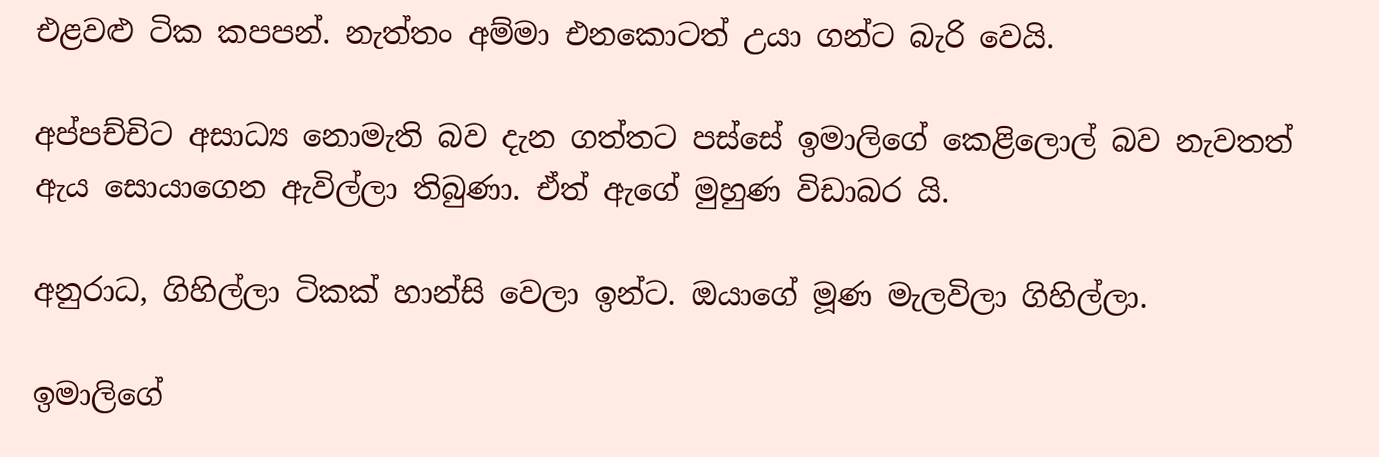එළවළු ටික කපපන්. නැත්තං අම්මා එනකොටත් උයා ගන්ට බැරි වෙයි.

අප්පච්චිට අසාධ්‍ය නොමැති බව දැන ගත්තට පස්සේ ඉමාලිගේ කෙළිලොල් බව නැවතත් ඇය සොයාගෙන ඇවිල්ලා තිබුණා. ඒත් ඇගේ මුහුණ විඩාබර යි.

අනුරාධ, ගිහිල්ලා ටිකක් හාන්සි වෙලා ඉන්ට. ඔයාගේ මූණ මැලවිලා ගිහිල්ලා.

ඉමාලිගේ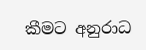කීමට අනුරාධ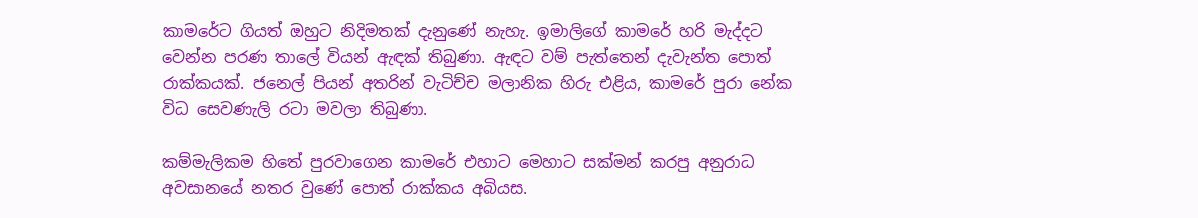කාමරේට ගියත් ඔහුට නිදිමතක් දැනුණේ නැහැ. ඉමාලිගේ කාමරේ හරි මැද්දට වෙන්න පරණ තාලේ වියන් ඇඳක් තිබුණා. ඇඳට වම් පැත්තෙන් දැවැන්ත පොත් රාක්කයක්. ජනෙල් පියන් අතරින් වැටිච්ච මලානික හිරු එළිය, කාමරේ පුරා නේක විධ සෙවණැලි රටා මවලා තිබුණා.

කම්මැලිකම හිතේ පුරවාගෙන කාමරේ එහාට මෙහාට සක්මන් කරපු අනුරාධ අවසානයේ නතර වුණේ පොත් රාක්කය අබියස.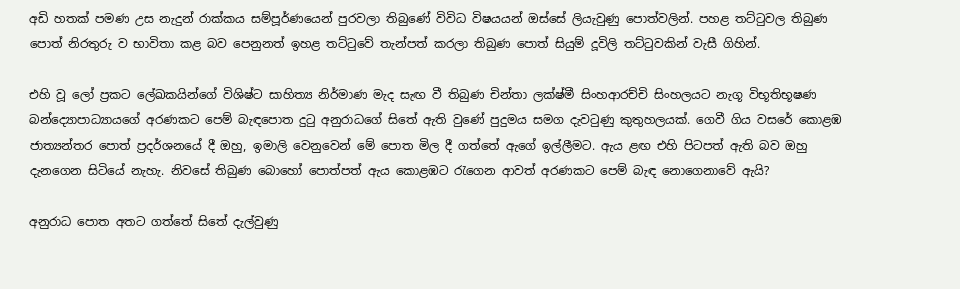අඩි හතක් පමණ උස නැදුන් රාක්කය සම්පූර්ණයෙන් පුරවලා තිබුණේ විවිධ විෂයයන් ඔස්සේ ලියැවුණු පොත්වලින්. පහළ තට්ටුවල තිබුණ පොත් නිරතුරු ව භාවිතා කළ බව පෙනුනත් ඉහළ තට්ටුවේ තැන්පත් කරලා තිබුණ පොත් සියුම් දූවිලි තට්ටුවකින් වැසී ගිහින්.

එහි වූ ලෝ ප්‍රකට ලේඛකයින්ගේ විශිෂ්ට සාහිත්‍ය නිර්මාණ මැද සැඟ වී තිබුණ චින්තා ලක්ෂ්මී සිංහආරච්චි සිංහලයට නැගූ විභූතිභූෂණ බන්ද්‍යොපාධ්‍යායගේ අරණකට පෙම් බැඳපොත දුටු අනුරාධගේ සිතේ ඇති වුණේ පුදුමය සමග දැවටුණු කුතුහලයක්. ගෙවී ගිය වසරේ කොළඹ ජාත්‍යන්තර පොත් ප්‍රදර්ශනයේ දී ඔහු, ඉමාලි වෙනුවෙන් මේ පොත මිල දී ගත්තේ ඇගේ ඉල්ලීමට. ඇය ළඟ එහි පිටපත් ඇති බව ඔහු දැනගෙන සිටියේ නැහැ. නිවසේ තිබුණ බොහෝ පොත්පත් ඇය කොළඹට රැගෙන ආවත් අරණකට පෙම් බැඳ නොගෙනාවේ ඇයි?

අනුරාධ පොත අතට ගත්තේ සිතේ දැල්වුණු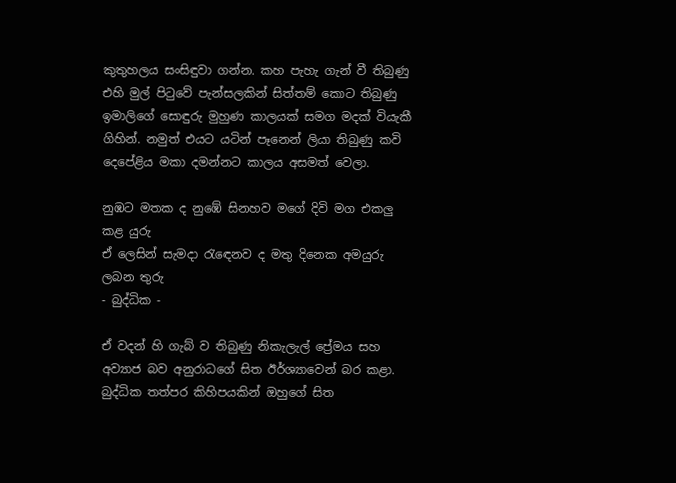කුතුහලය සංසිඳුවා ගන්න. කහ පැහැ ගැන් වී තිබුණු එහි මුල් පිටුවේ පැන්සලකින් සිත්තම් කොට තිබුණු ඉමාලිගේ සොඳුරු මුහුණ කාලයක් සමග මදක් වියැකී ගිහින්. නමුත් එයට යටින් පෑනෙන් ලියා තිබුණු කවි දෙපේළිය මකා දමන්නට කාලය අසමත් වෙලා.

නුඹට මතක ද නුඹේ සිනහව මගේ දිවි මග එකලු කළ යුරු
ඒ ලෙසින් සැමදා රැඳෙනව ද මතු දිනෙක අමයුරු ලබන තුරු
- බුද්ධික -

ඒ වදන් හි ගැබ් ව තිබුණු නිකැලැල් ප්‍රේමය සහ අව්‍යාජ බව අනුරාධගේ සිත ඊර්ශ්‍යාවෙන් බර කළා. බුද්ධික තත්පර කිහිපයකින් ඔහුගේ සිත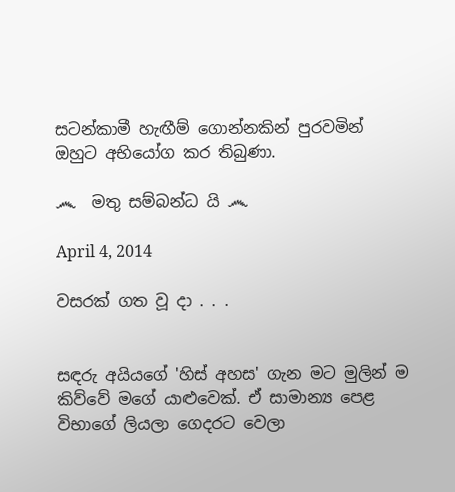සටන්කාමී හැඟීම් ගොන්නකින් පුරවමින් ඔහුට අභියෝග කර තිබුණා.

෴  මතු සම්බන්ධ යි ෴

April 4, 2014

වසරක් ගත වූ දා . . .


සඳරු අයියගේ 'හිස් අහස' ගැන මට මුලින් ම කිව්වේ මගේ යාළුවෙක්. ඒ සාමාන්‍ය පෙළ විභාගේ ලියලා ගෙදරට වෙලා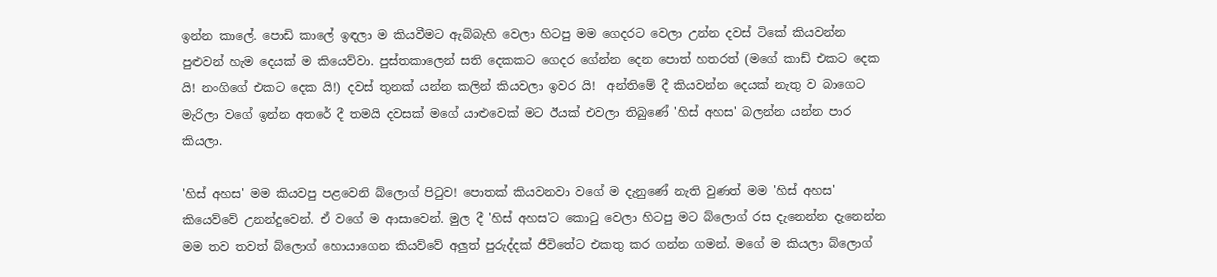ඉන්න කාලේ. පොඩි කාලේ ඉඳලා ම කියවීමට ඇබ්බැහි වෙලා හිටපු මම ගෙදරට වෙලා උන්න දවස් ටිකේ කියවන්න පුළුවන් හැම දෙයක් ම කියෙව්වා. පුස්තකාලෙන් සති දෙකකට ගෙදර ගේන්න දෙන පොත් හතරත් (මගේ කාඩ් එකට දෙක යි! නංගිගේ එකට දෙක යි!) දවස් තුනක් යන්න කලින් කියවලා ඉවර යි!  අන්තිමේ දී කියවන්න දෙයක් නැතු ව බාගෙට මැරිලා වගේ ඉන්න අතරේ දී තමයි දවසක් මගේ යාළුවෙක් මට ඊයක් එවලා තිබුණේ 'හිස් අහස' බලන්න යන්න පාර කියලා.

'හිස් අහස' මම කියවපු පළවෙනි බ්ලොග් පිටුව! පොතක් කියවනවා වගේ ම දැනුණේ නැති වුණත් මම 'හිස් අහස' කියෙව්වේ උනන්දුවෙන්. ඒ වගේ ම ආසාවෙන්. මුල දී 'හිස් අහස'ට කොටු වෙලා හිටපු මට බ්ලොග් රස දැනෙන්න දැනෙන්න මම තව තවත් බ්ලොග් හොයාගෙන කියව්වේ අලුත් පුරුද්දක් ජීවිතේට එකතු කර ගන්න ගමන්. මගේ ම කියලා බ්ලොග්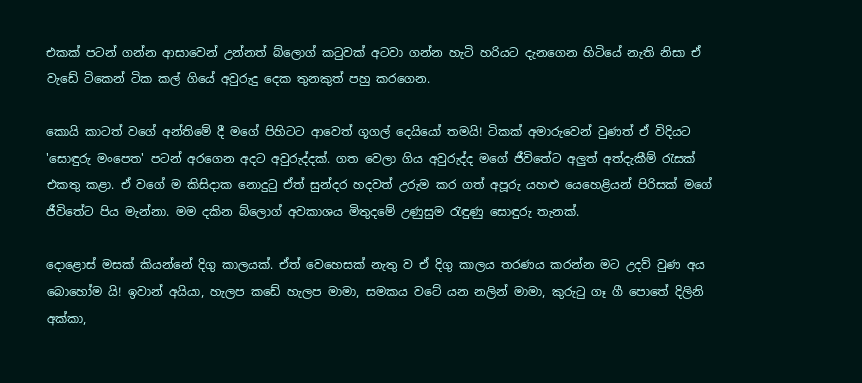එකක් පටන් ගන්න ආසාවෙන් උන්නත් බ්ලොග් කටුවක් අටවා ගන්න හැටි හරියට දැනගෙන හිටියේ නැති නිසා ඒ වැඩේ ටිකෙන් ටික කල් ගියේ අවුරුදු දෙක තුනකුත් පහු කරගෙන.

කොයි කාටත් වගේ අන්තිමේ දී මගේ පිහිටට ආවෙත් ගූගල් දෙයියෝ තමයි! ටිකක් අමාරුවෙන් වුණත් ඒ විදියට 'සොඳුරු මංපෙත' පටන් අරගෙන අදට අවුරුද්දක්. ගත වෙලා ගිය අවුරුද්ද මගේ ජීවිතේට අලුත් අත්දැකීම් රැසක් එකතු කළා. ඒ වගේ ම කිසිදාක නොදුටු ඒත් සුන්දර හදවත් උරුම කර ගත් අපූරු යහළු යෙහෙළියන් පිරිසක් මගේ ජීවිතේට පිය මැන්නා. මම දකින බ්ලොග් අවකාශය මිතුදමේ උණුසුම රැඳුණු සොඳුරු තැනක්.

දොළොස් මසක් කියන්නේ දිගු කාලයක්. ඒත් වෙහෙසක් නැතු ව ඒ දිගු කාලය තරණය කරන්න මට උදව් වුණ අය බොහෝම යි! ඉවාන් අයියා, හැලප කඩේ හැලප මාමා, සමකය වටේ යන නලින් මාමා, කුරුටු ගෑ ගී පොතේ දිලිනි අක්කා,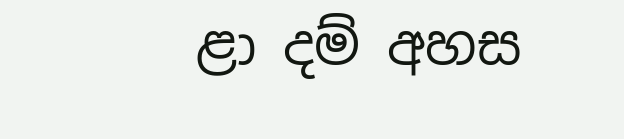ළා දම් අහස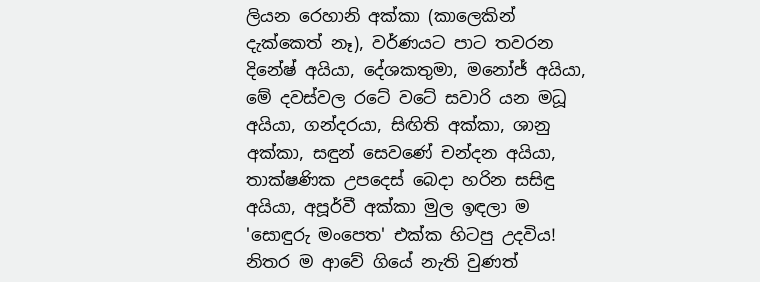ලියන රෙහානි අක්කා (කාලෙකින් දැක්කෙත් නෑ), වර්ණයට පාට තවරන දිනේෂ් අයියා, දේශකතුමා, මනෝජ් අයියා, මේ දවස්වල රටේ වටේ සවාරි යන මධූ අයියා, ගන්දරයා, සිඟිති අක්කා, ශානු අක්කා, සඳුන් සෙවණේ චන්දන අයියා, තාක්ෂණික උපදෙස් බෙදා හරින සසිඳු අයියා, අපූර්වී අක්කා මුල ඉඳලා ම 'සොඳුරු මංපෙත' එක්ක හිටපු උදවිය! නිතර ම අ‍ාවේ ගියේ නැති වුණත්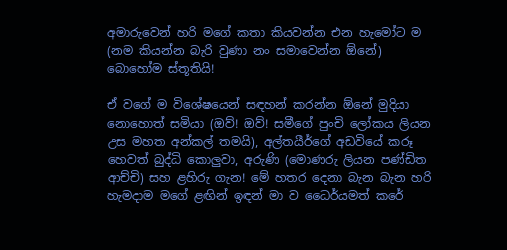අමාරුවෙන් හරි මගේ කතා කියවන්න එන හැමෝට ම (නම කියන්න බැරි වුණා නං සමාවෙන්න ඕනේ) බොහෝම ස්තූතියි!

ඒ වගේ ම විශේෂයෙන් සඳහන් කරන්න ඕනේ මුදියා නොහොත් සමියා (ඔව්! ඔව්! සමීගේ පුංචි ලෝකය ලියන උස මහත අන්කල් තමයි), අල්තයීර්ගේ අඩවියේ කරූ හෙවත් බුද්ධි කොලුවා, අරුණි (මොණරු ලියන පණ්ඩිත ආච්චි) සහ ළහිරු ගැන! මේ හතර දෙනා බැන බැන හරි හැමදාම මගේ ළඟින් ඉඳන් මා ව ධෛර්යමත් කරේ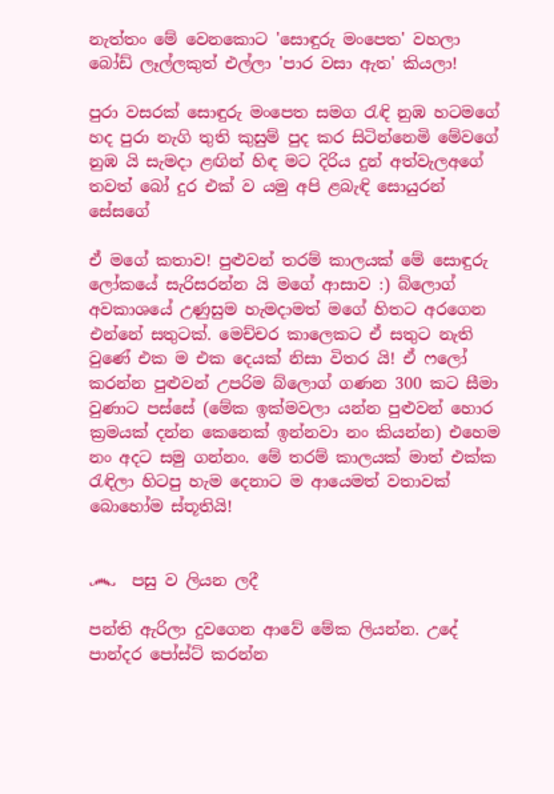නැත්තං මේ වෙනකොට 'සොඳුරු මංපෙත' වහලා බෝඩ් ලෑල්ලකුත් එල්ලා 'පාර වසා ඇත' කියලා!

පුරා වසරක් සොඳුරු මංපෙත සමග රැඳි නුඹ හටමගේ
හද පුරා නැගි තුති කුසුම් පුද කර සිටින්නෙමි මේවගේ
නුඹ යි සැමදා ළඟින් හිඳ මට දිරිය දුන් අත්වැලඅගේ
තවත් බෝ දුර එක් ව යමු අපි ළබැඳි සොයුරන් සේසගේ

ඒ මගේ කතාව! පුළුවන් තරම් කාලයක් මේ සොඳුරු ලෝකයේ සැරිසරන්න යි මගේ ආසාව :) බ්ලොග් අවකාශයේ උණුසුම හැමදාමත් මගේ හිතට අරගෙන එන්නේ සතුටක්. මෙච්චර කාලෙකට ඒ සතුට නැති වුණේ එක ම එක දෙයක් නිසා විතර යි! ඒ ෆලෝ කරන්න පුළුවන් උපරිම බ්ලොග් ගණන 300 කට සීමා වුණාට පස්සේ (මේක ඉක්මවලා යන්න පුළුවන් හොර ක්‍රමයක් දන්න කෙනෙක් ඉන්නවා නං කියන්න) එහෙම නං අදට සමු ගන්නං. මේ තරම් කාලයක් මාත් එක්ක රැඳිලා හිටපු හැම දෙනාට ම ආයෙමත් වතාවක් බොහෝම ස්තූතියි!


෴  පසු ව ලියන ලදී

පන්ති ඇරිලා දුවගෙන ආවේ මේක ලියන්න. උදේ පාන්දර පෝස්ට් කරන්න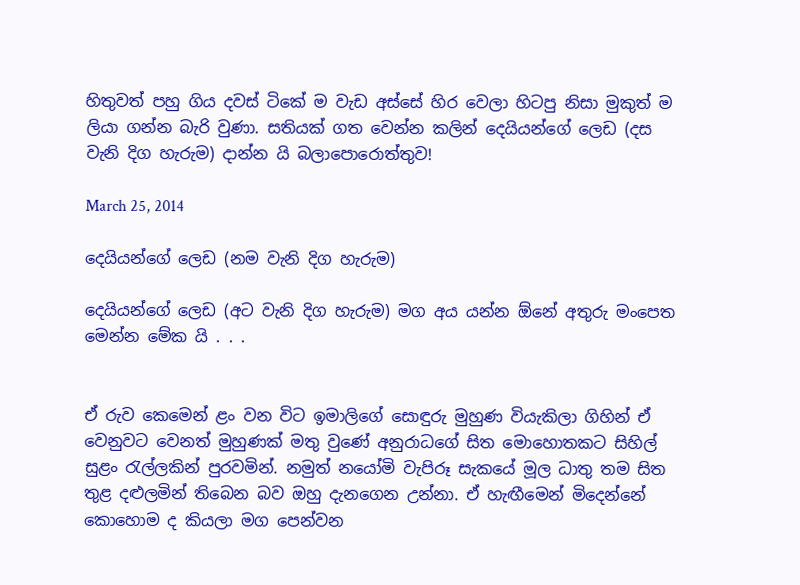හිතුවත් පහු ගිය දවස් ටිකේ ම වැඩ අස්සේ හිර වෙලා හිටපු නිසා ‍මුකුත් ම ලියා ගන්න බැරි වුණා. සතියක් ගත වෙන්න කලින් දෙයියන්ගේ ලෙඩ (දස වැනි දිග හැරුම) දාන්න යි බලාපොරොත්තුව!

March 25, 2014

දෙයියන්ගේ ලෙඩ (නම වැනි දිග හැරුම)

දෙයියන්ගේ ලෙඩ (අට වැනි දිග හැරුම) මග අය යන්න ඕනේ අතුරු මංපෙත මෙන්න මේක යි . . .


ඒ රුව කෙමෙන් ළං වන විට ඉමාලිගේ සොඳුරු මුහුණ වියැකිලා ගිහින් ඒ වෙනුවට වෙනත් මුහුණක් මතු වුණේ අනුරාධගේ සිත මොහොතකට සිහිල් සුළං රැල්ලකින් පුරවමින්. නමුත් න‍යෝමි වැපිරූ සැකයේ මූල ධාතු තම සිත තුළ දළුලමින් තිබෙන බව ඔහු දැනගෙන උන්නා. ඒ හැඟීමෙන් මිදෙන්නේ කොහොම ද කියලා මග පෙන්වන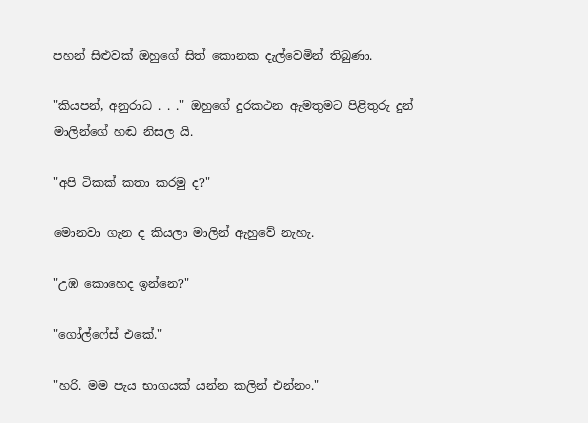පහන් සිළුවක් ඔහුගේ සිත් කොනක දැල්වෙමින් තිබුණා.

"කියපන්, අනුරාධ . . ." ඔහුගේ දුරකථන ඇමතුමට පිළිතුරු දුන් මාලින්ගේ හඬ නිසල යි.

"අපි ටිකක් කතා කරමු ද?"

මොනවා ගැන ද කියලා මාලින් ඇහුවේ නැහැ.

"උඹ කොහෙද ඉන්නෙ?"

"ගෝල්ෆේස් එකේ."

"හරි. මම පැය භාගයක් යන්න කලින් එන්නං."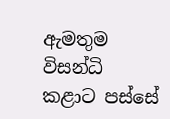ඇමතුම විසන්ධි කළාට පස්සේ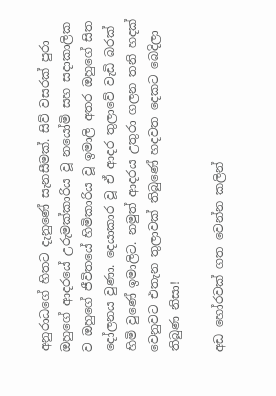අනුරාධගේ හිතට දැනුණේ සැනසීමක්. සිව් වසරක් පුරා ඔහුගේ ආදරයේ උරුමක්කාරිය වූ නයෝමි සහ සදාකාලික ව ඔහුගේ ජීවිතයේ හිමිකාරිය වූ ඉමාලි අතර ඔහුගේ සිත දෝලනය වුණා. දෙයාකාර වූ ඒ ආදර තුලාවේ වැඩි බරක් හිමි වුණේ ඉමාලිට. නමුත් ආදරය උතුරා ගලන තනි හදක් වෙනුවට එතැන තුලාවක් තිබුණේ හදවත දෙකට බෙදිලා තිබුණ නිසා!

අඩ හෝරවක් ගත වෙන්න කලින්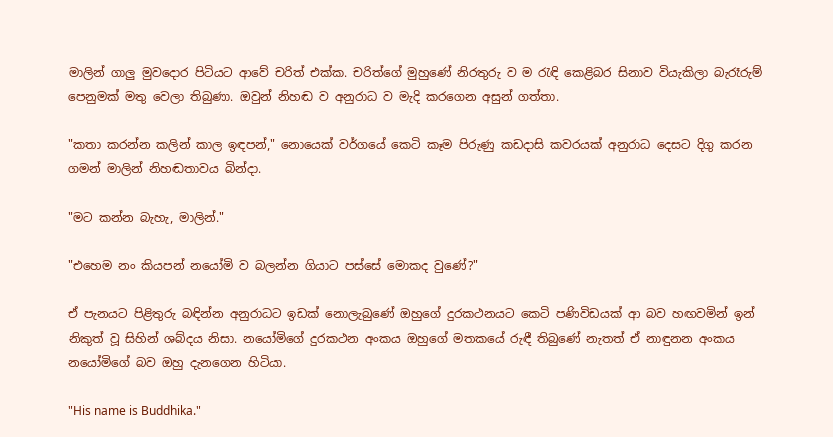මාලින් ගාලු මුවදොර පිටියට ආවේ චරිත් එක්ක. චරිත්ගේ මුහුණේ නිරතුරු ව ම රැඳි කෙළිබර සිනාව වියැකිලා බැරෑරුම් පෙනුමක් මතු වෙලා තිබුණා. ඔවුන් නිහඬ ව අනුරාධ ව මැදි කරගෙන අසුන් ගත්තා.

"කතා කරන්න කලින් කාල ඉඳපන්," නොයෙක් වර්ගයේ කෙටි කෑම පිරුණු කඩදාසි කවරයක් අනුරාධ දෙසට දිගු කරන ගමන් මාලින් නිහඬතාවය බින්දා.

"මට කන්න බැහැ, මාලින්."

"එහෙම නං කියපන් නයෝමි ව බලන්න ගියාට පස්සේ මොකද වුණේ?"

ඒ පැනයට පිළිතුරු බඳින්න අනුරාධට ඉඩක් නොලැබුණේ ඔහුගේ දුරකථනයට කෙටි පණිවිඩයක් ආ බව හඟවමින් ඉන් නිකුත් වූ සිහින් ශබ්දය නිසා. නයෝමිගේ දුරකථන අංකය ඔහු‍ගේ මතකයේ රුඳී තිබුණේ නැතත් ඒ නාඳුනන අංකය නයෝමිගේ බව ඔහු දැනගෙන හිටියා.

"His name is Buddhika."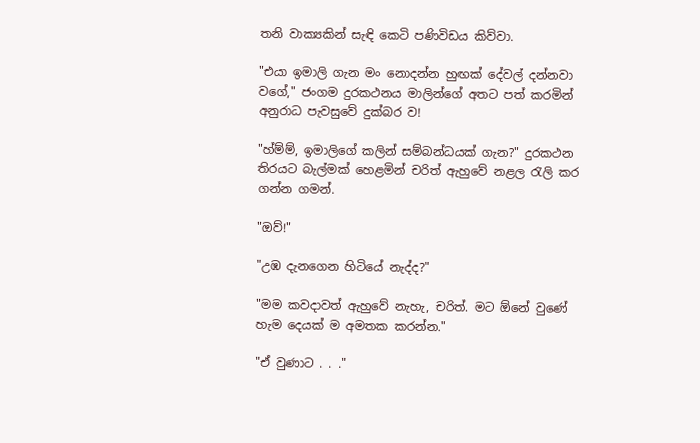තනි වාක්‍යකින් සැඳි කෙටි පණිවිඩය කිව්වා.

"එයා ඉමාලි ගැන මං නොදන්න හුඟක් දේවල් දන්නවා වගේ," ජංගම දුරකථනය මාලින්ගේ අතට පත් කරමින් අනුරාධ පැවසුවේ දුක්බර ව!

"හ්ම්ම්, ඉමාලිගේ කලින් සම්බන්ධයක් ගැන?" දුරකථන තිරයට බැල්මක් හෙළමින් චරිත් ඇහුවේ නළල රැලි කර ගන්න ගමන්.

"ඔව්!"

"උඹ දැනගෙන හිටියේ නැද්ද?"

"මම කවදාවත් ඇහුවේ නැහැ, චරිත්. මට ඕනේ වුණේ හැම දෙයක් ම අමතක කරන්න."

"ඒ වුණාට . . ."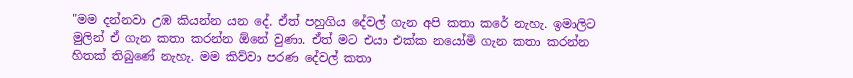"මම දන්නවා උඹ කියන්න යන දේ. ඒත් පහුගිය දේවල් ගැන අපි කතා කරේ නැහැ. ඉමාලිට මුලින් ඒ ගැන කතා කරන්න ඕනේ වුණා. ඒත් මට එයා එක්ක නයෝමි ගැන කතා කරන්න හිතක් තිබුණේ නැහැ. මම කිව්වා පරණ දේවල් කතා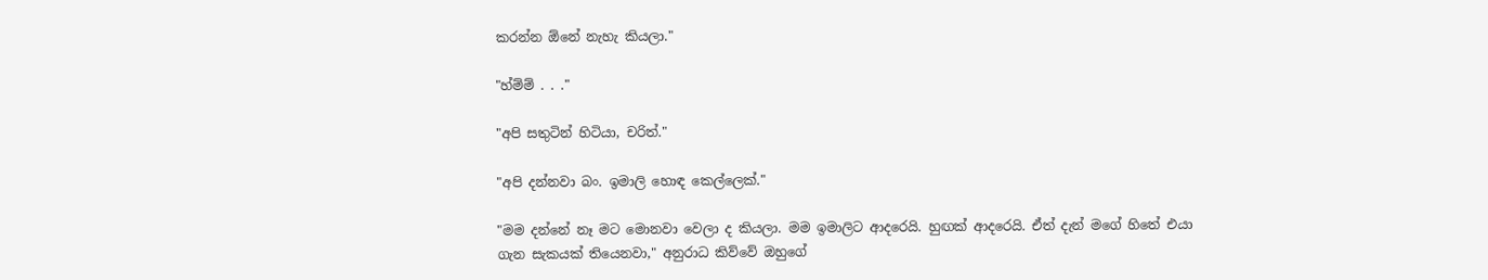කරන්න ඕනේ නැහැ කියලා."

"හ්ම්ම් . . ."

"අපි සතුටින් හිටියා, චරිත්."

"අපි දන්නවා බං. ඉමාලි හොඳ කෙල්ලෙක්."

"මම දන්නේ නෑ මට මොනවා වෙලා ද කියලා. මම ඉමාලිට ආදරෙයි. හුඟක් ආදරෙයි. ඒත් දැන් මගේ හිතේ එයා ගැන සැකයක් තියෙනවා," අනුරාධ කිව්වේ ඔහුගේ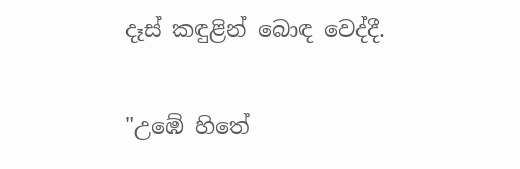දෑස් කඳුළින් බොඳ‍ වෙද්දී.

"උඹේ හිතේ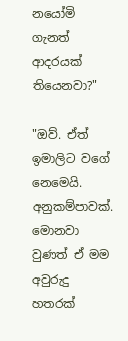නයෝමි ගැනත් ආදරයක් තියෙනවා?"

"ඔව්. ඒත් ඉමාලිට වගේ නෙමෙයි. අනුකම්පාවක්. මොනවා වුණත් ඒ මම අවුරුදු හතරක්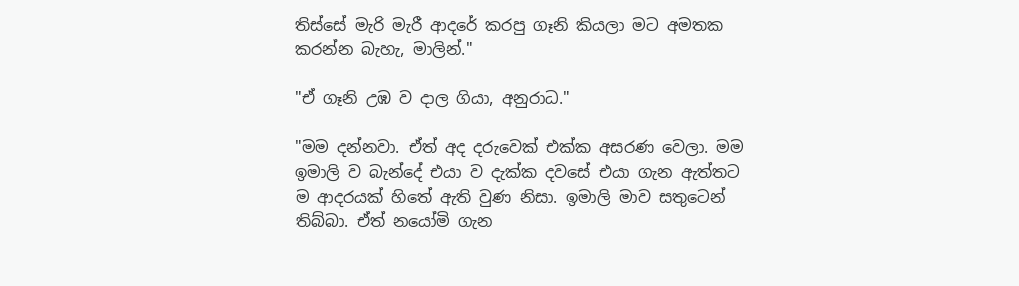තිස්සේ මැරි මැරී ආදරේ කරපු ගෑනි කියලා මට අමතක කරන්න බැහැ, මාලින්."

"ඒ ගෑනි උඹ ව දාල ගියා, අනුරාධ."

"මම දන්නවා. ඒත් අද දරුවෙක් එක්ක අසරණ වෙලා. මම ඉමාලි ව බැන්දේ එයා ව දැක්ක දවසේ එයා ගැන ඇත්තට ම ආදරයක් හිතේ ඇති වුණ නිසා. ඉමාලි මාව සතුටෙන් තිබ්බා. ඒත් නයෝමි ගැන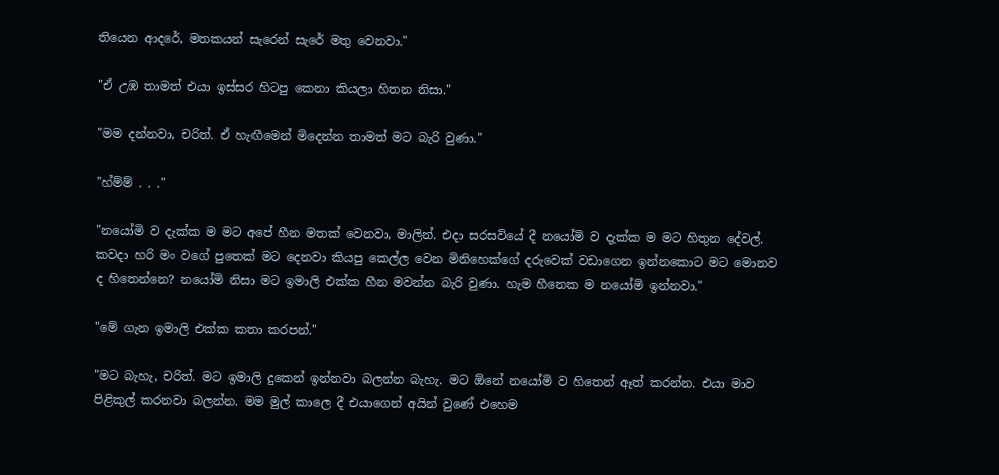තියෙන ආදරේ, මතකයන් සැරෙන් සැරේ මතු වෙනවා."

"ඒ උඹ තාමත් එයා ඉස්සර හිටපු කෙනා කියලා හිතන නිසා."

"මම දන්නවා, චරිත්. ඒ හැඟීමෙන් මිදෙන්න තාමත් මට බැරි වුණා."

"හ්ම්ම් . . ."

"නයෝමි ව දැක්ක ම මට අපේ හීන මතක් වෙනවා, මාලින්. එදා සරසවියේ දී නයෝමි ව දැක්ක ම මට හිතුන දේවල්. කවදා හරි මං වගේ පුතෙක් මට දෙනවා කියපු කෙල්ල වෙන මිනිහෙක්ගේ දරුවෙක් වඩාගෙන ඉන්නකොට මට මොනව ද හිතෙන්නෙ? නයෝමි නිසා මට ඉමාලි එක්ක හීන මවන්න බැරි වුණා. හැම හීනෙක ම නයෝමි ඉන්නවා."

"මේ ගැන ඉමාලි එක්ක කතා කරපන්."

"මට බැහැ, චරිත්. මට ඉමාලි දුකෙන් ඉන්නවා බලන්න බැහැ. මට ඕනේ නයෝමි ව හිතෙන් ඈත් කරන්න. එයා මාව පිළිකුල් කරනවා බලන්න. මම මුල් කාලෙ දී එයාගෙන් අයින් වුණේ එහෙම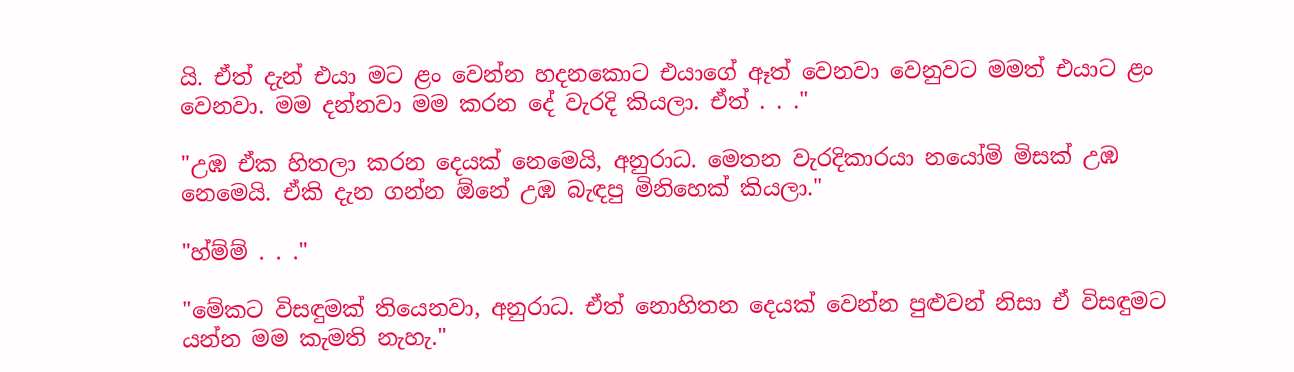යි. ඒත් දැන් එයා මට ළං වෙන්න හදනකොට එයාගේ ඈත් වෙනවා වෙනුවට මමත් එයාට ළං වෙනවා. මම දන්නවා මම කරන දේ වැරදි කියලා. ඒත් . . ."

"උඹ ඒක හිතලා කරන දෙයක් නෙමෙයි, අනුරාධ. මෙතන වැරදිකාරයා නයෝමි මිසක් උඹ නෙමෙයි. ඒකි දැන ගන්න ඕනේ උඹ බැඳපු මිනිහෙක් කියලා."

"හ්ම්ම් . . ."

"මේකට විසඳුමක් තියෙනවා, අනුරාධ. ඒත් නොහිතන දෙයක් වෙන්න පුළුවන් නිසා ඒ විසඳුමට යන්න මම කැමති නැහැ."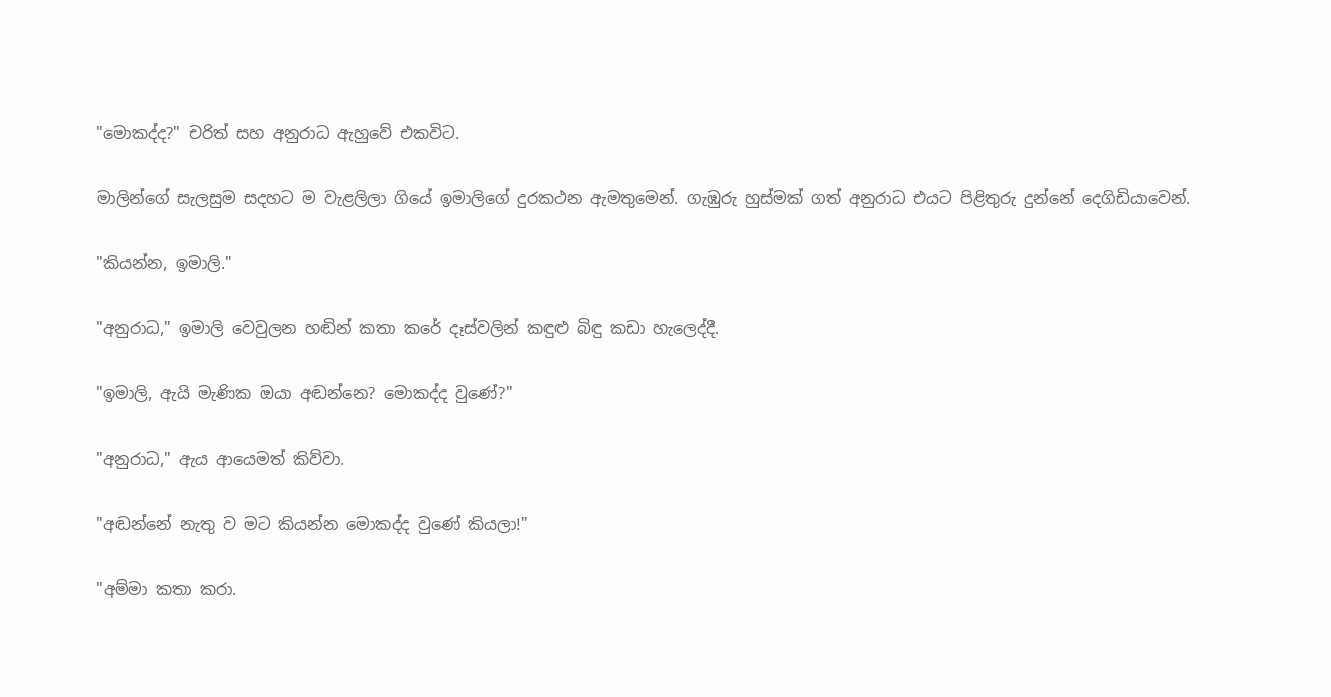"මොකද්ද?" චරිත් සහ අනුරාධ ඇහුවේ එකවිට.

මාලින්ගේ සැලසුම සදහට ම වැළලිලා ගියේ ඉමාලිගේ දුරකථන ඇමතුමෙන්. ගැඹුරු හුස්මක් ගත් අනුරාධ එයට පිළිතුරු දුන්නේ දෙගිඩියාවෙන්.

"කියන්න, ඉමාලි."

"අනුරාධ," ඉමාලි වෙවුලන හඬින් කතා කරේ දෑස්වලින් කඳුළු බිඳු කඩා හැලෙද්දී.

"ඉමාලි, ඇයි මැණික ඔයා අඬන්නෙ? මොකද්ද වුණේ?"

"අනුරාධ," ඇය ආයෙමත් කිව්වා.

"අඬන්නේ නැතු ව මට කියන්න මොකද්ද වුණේ කියලා!"

"අම්මා කතා කරා.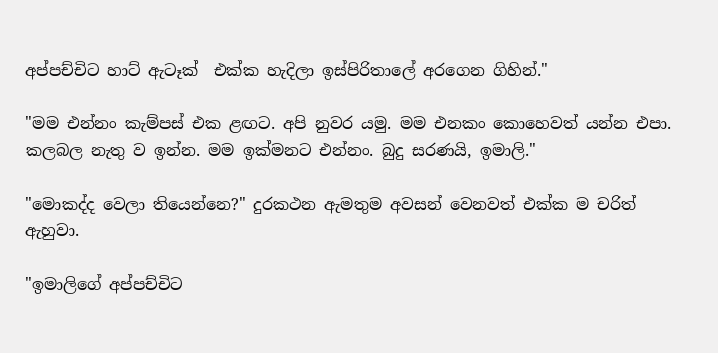අප්පච්චිට හාට් ඇටෑක්  එක්ක හැදිලා ඉස්පිරිතාලේ අරගෙන ගිහින්."

"මම එන්නං කැම්පස් එක ළඟට. අපි නුවර යමු. මම එනකං කොහෙවත් යන්න එපා. කලබල නැතු ව ඉන්න. මම ඉක්මනට එන්නං. බුදු සරණයි, ඉමාලි."

"මොකද්ද වෙලා තියෙන්නෙ?" දුරකථන ඇමතුම අවසන් වෙනවත් එක්ක ම චරිත් ඇහුවා.

"ඉමාලිගේ අප්පච්චිට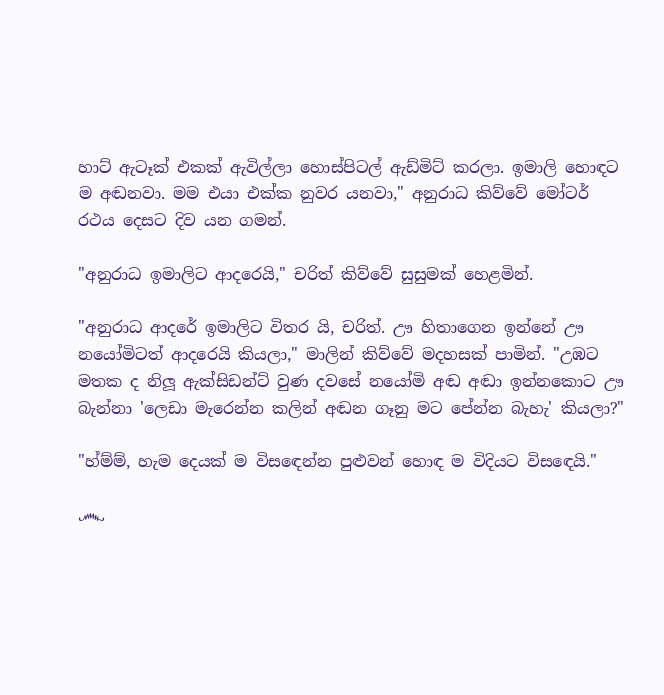හාට් ඇටෑක් එකක් ඇවිල්ලා හොස්පිටල් ඇඩ්මිට් කරලා. ඉමාලි හොඳට ම අඬනවා. මම එයා එක්ක නුවර යනවා," අනුරාධ කිව්වේ මෝටර් රථය දෙසට දිව යන ගමන්.

"අනුරාධ ඉමාලිට ආදරෙයි," චරිත් කිව්වේ සුසුමක් හෙළමින්.

"අනුරාධ ආදරේ ඉමාලිට විතර යි, චරිත්. ඌ හිතාගෙන ඉන්නේ ඌ නයෝමිටත් ආදරෙයි කියලා," මාලින් කිව්වේ මදහසක් පාමින්. "උඹට මතක ද නිලූ ඇක්සිඩන්ට් වුණ දවසේ නයෝමි අඬ අඬා ඉන්නකොට ඌ  බැන්නා 'ලෙඩා මැරෙන්න කලින් අඬන ගෑනු මට පේන්න බැහැ' කියලා?"

"හ්ම්ම්, හැම දෙයක් ම විස‍ඳෙන්න පුළුවන් හොඳ ම විදියට විස‍ඳෙයි."

෴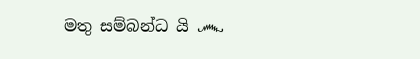මතු සම්බන්ධ යි ෴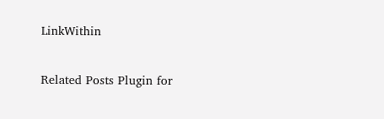LinkWithin

Related Posts Plugin for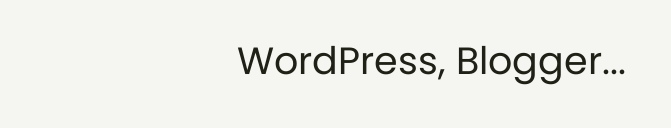WordPress, Blogger...